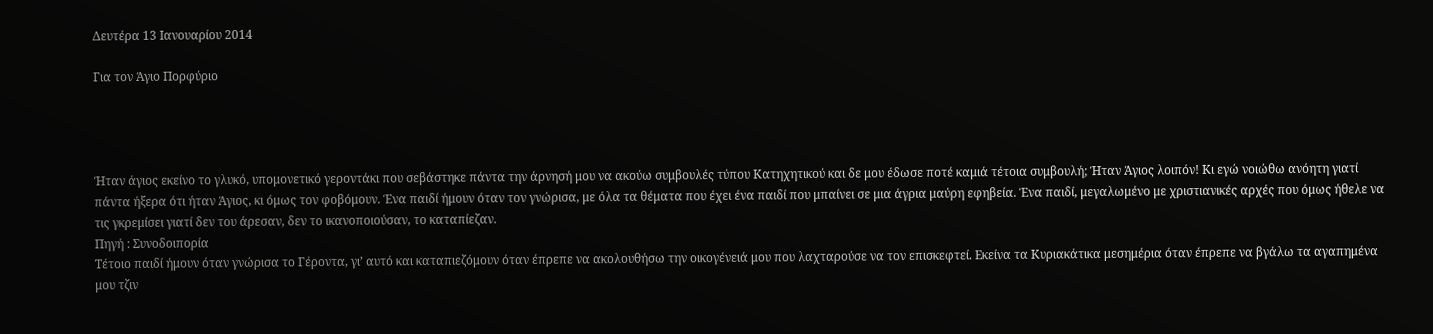Δευτέρα 13 Ιανουαρίου 2014

Για τον Άγιο Πορφύριο




Ήταν άγιος εκείνο το γλυκό, υπομονετικό γεροντάκι που σεβάστηκε πάντα την άρνησή μου να ακούω συμβουλές τύπου Κατηχητικού και δε μου έδωσε ποτέ καμιά τέτοια συμβουλή; Ήταν Άγιος λοιπόν! Κι εγώ νοιώθω ανόητη γιατί πάντα ήξερα ότι ήταν Άγιος, κι όμως τον φοβόμουν. Ένα παιδί ήμουν όταν τον γνώρισα, με όλα τα θέματα που έχει ένα παιδί που μπαίνει σε μια άγρια μαύρη εφηβεία. Ένα παιδί, μεγαλωμένο με χριστιανικές αρχές που όμως ήθελε να τις γκρεμίσει γιατί δεν του άρεσαν, δεν το ικανοποιούσαν, το καταπίεζαν.
Πηγή : Συνοδοιπορία
Τέτοιο παιδί ήμουν όταν γνώρισα το Γέροντα, γι’ αυτό και καταπιεζόμουν όταν έπρεπε να ακολουθήσω την οικογένειά μου που λαχταρούσε να τον επισκεφτεί. Εκείνα τα Κυριακάτικα μεσημέρια όταν έπρεπε να βγάλω τα αγαπημένα μου τζιν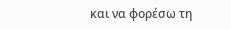και να φορέσω τη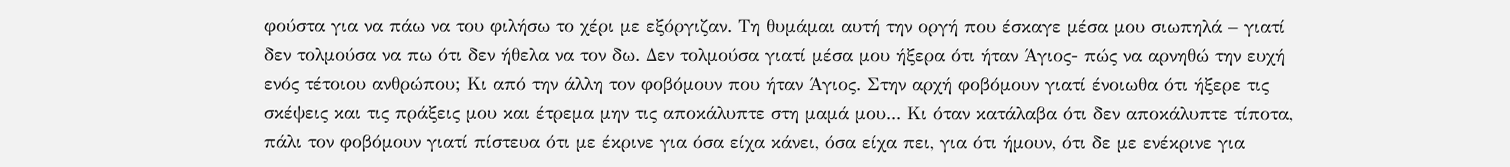φούστα για να πάω να του φιλήσω το χέρι με εξόργιζαν. Τη θυμάμαι αυτή την οργή που έσκαγε μέσα μου σιωπηλά – γιατί δεν τολμούσα να πω ότι δεν ήθελα να τον δω. Δεν τολμούσα γιατί μέσα μου ήξερα ότι ήταν Άγιος- πώς να αρνηθώ την ευχή ενός τέτοιου ανθρώπου; Κι από την άλλη τον φοβόμουν που ήταν Άγιος. Στην αρχή φοβόμουν γιατί ένοιωθα ότι ήξερε τις σκέψεις και τις πράξεις μου και έτρεμα μην τις αποκάλυπτε στη μαμά μου... Κι όταν κατάλαβα ότι δεν αποκάλυπτε τίποτα, πάλι τον φοβόμουν γιατί πίστευα ότι με έκρινε για όσα είχα κάνει, όσα είχα πει, για ότι ήμουν, ότι δε με ενέκρινε για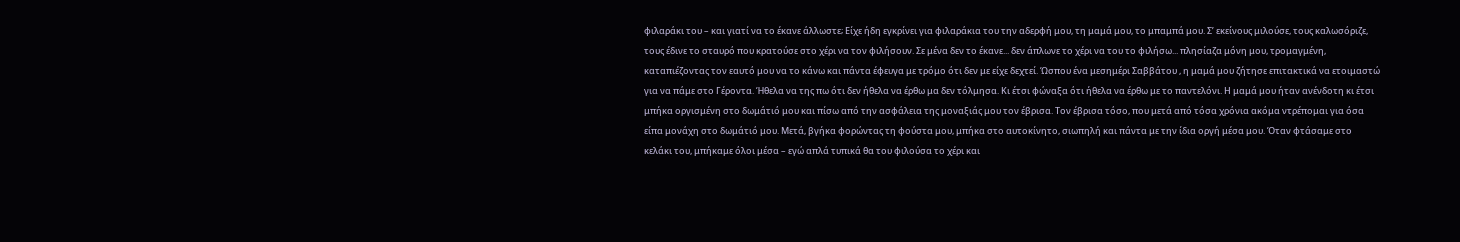φιλαράκι του – και γιατί να το έκανε άλλωστε; Είχε ήδη εγκρίνει για φιλαράκια του την αδερφή μου, τη μαμά μου, το μπαμπά μου. Σ’ εκείνους μιλούσε, τους καλωσόριζε, τους έδινε το σταυρό που κρατούσε στο χέρι να τον φιλήσουν. Σε μένα δεν το έκανε... δεν άπλωνε το χέρι να του το φιλήσω... πλησίαζα μόνη μου, τρομαγμένη, καταπιέζοντας τον εαυτό μου να το κάνω και πάντα έφευγα με τρόμο ότι δεν με είχε δεχτεί. Ώσπου ένα μεσημέρι Σαββάτου , η μαμά μου ζήτησε επιτακτικά να ετοιμαστώ για να πάμε στο Γέροντα. Ήθελα να της πω ότι δεν ήθελα να έρθω μα δεν τόλμησα. Κι έτσι φώναξα ότι ήθελα να έρθω με το παντελόνι. Η μαμά μου ήταν ανένδοτη κι έτσι μπήκα οργισμένη στο δωμάτιό μου και πίσω από την ασφάλεια της μοναξιάς μου τον έβρισα. Τον έβρισα τόσο, που μετά από τόσα χρόνια ακόμα ντρέπομαι για όσα είπα μονάχη στο δωμάτιό μου. Μετά, βγήκα φορώντας τη φούστα μου, μπήκα στο αυτοκίνητο, σιωπηλή και πάντα με την ίδια οργή μέσα μου. Όταν φτάσαμε στο κελάκι του, μπήκαμε όλοι μέσα – εγώ απλά τυπικά θα του φιλούσα το χέρι και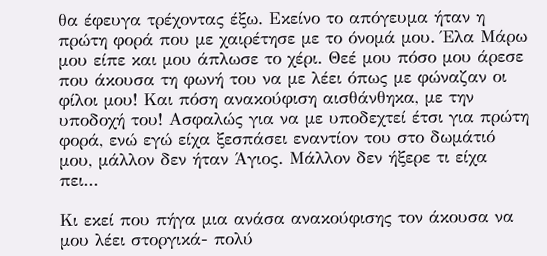θα έφευγα τρέχοντας έξω. Εκείνο το απόγευμα ήταν η πρώτη φορά που με χαιρέτησε με το όνομά μου. Έλα Μάρω μου είπε και μου άπλωσε το χέρι. Θεέ μου πόσο μου άρεσε που άκουσα τη φωνή του να με λέει όπως με φώναζαν οι φίλοι μου! Και πόση ανακούφιση αισθάνθηκα, με την υποδοχή του! Ασφαλώς για να με υποδεχτεί έτσι για πρώτη φορά, ενώ εγώ είχα ξεσπάσει εναντίον του στο δωμάτιό μου, μάλλον δεν ήταν Άγιος. Μάλλον δεν ήξερε τι είχα πει...

Κι εκεί που πήγα μια ανάσα ανακούφισης τον άκουσα να μου λέει στοργικά- πολύ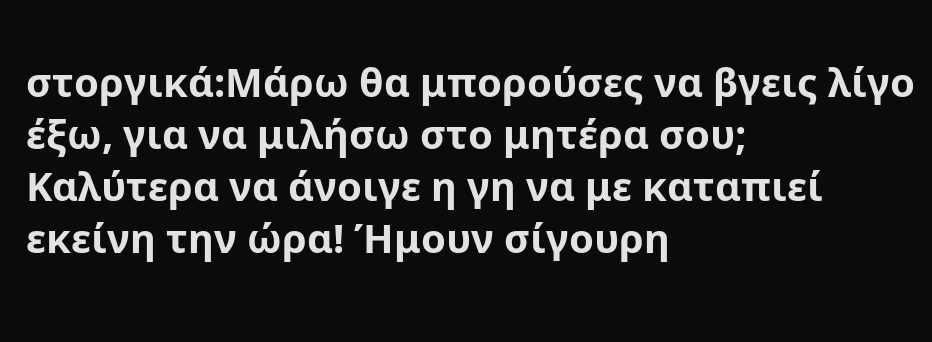στοργικά:Μάρω θα μπορούσες να βγεις λίγο έξω, για να μιλήσω στο μητέρα σου; Καλύτερα να άνοιγε η γη να με καταπιεί εκείνη την ώρα! Ήμουν σίγουρη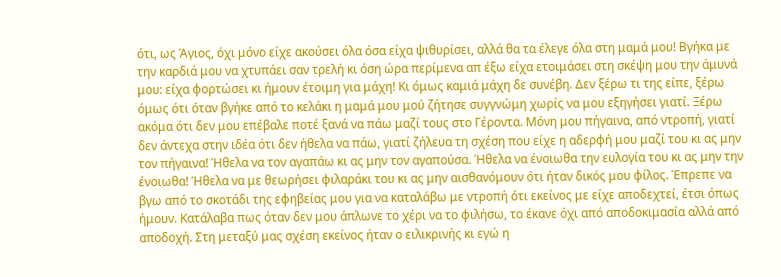ότι, ως Άγιος, όχι μόνο είχε ακούσει όλα όσα είχα ψιθυρίσει, αλλά θα τα έλεγε όλα στη μαμά μου! Βγήκα με την καρδιά μου να χτυπάει σαν τρελή κι όση ώρα περίμενα απ έξω είχα ετοιμάσει στη σκέψη μου την άμυνά μου: είχα φορτώσει κι ήμουν έτοιμη για μάχη! Κι όμως καμιά μάχη δε συνέβη. Δεν ξέρω τι της είπε, ξέρω όμως ότι όταν βγήκε από το κελάκι η μαμά μου μού ζήτησε συγγνώμη χωρίς να μου εξηγήσει γιατί. Ξέρω ακόμα ότι δεν μου επέβαλε ποτέ ξανά να πάω μαζί τους στο Γέροντα. Μόνη μου πήγαινα, από ντροπή, γιατί δεν άντεχα στην ιδέα ότι δεν ήθελα να πάω, γιατί ζήλευα τη σχέση που είχε η αδερφή μου μαζί του κι ας μην τον πήγαινα! Ήθελα να τον αγαπάω κι ας μην τον αγαπούσα. Ήθελα να ένοιωθα την ευλογία του κι ας μην την ένοιωθα! Ήθελα να με θεωρήσει φιλαράκι του κι ας μην αισθανόμουν ότι ήταν δικός μου φίλος. Έπρεπε να βγω από το σκοτάδι της εφηβείας μου για να καταλάβω με ντροπή ότι εκείνος με είχε αποδεχτεί, έτσι όπως ήμουν. Κατάλαβα πως όταν δεν μου άπλωνε το χέρι να το φιλήσω, το έκανε όχι από αποδοκιμασία αλλά από αποδοχή. Στη μεταξύ μας σχέση εκείνος ήταν ο ειλικρινής κι εγώ η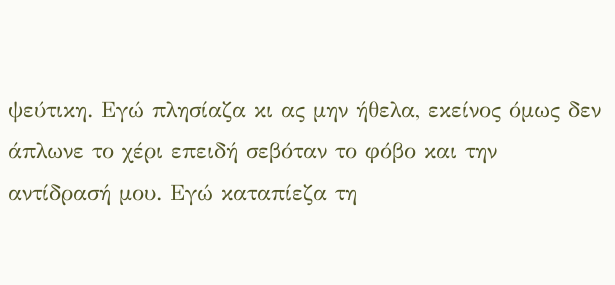ψεύτικη. Εγώ πλησίαζα κι ας μην ήθελα, εκείνος όμως δεν άπλωνε το χέρι επειδή σεβόταν το φόβο και την αντίδρασή μου. Εγώ καταπίεζα τη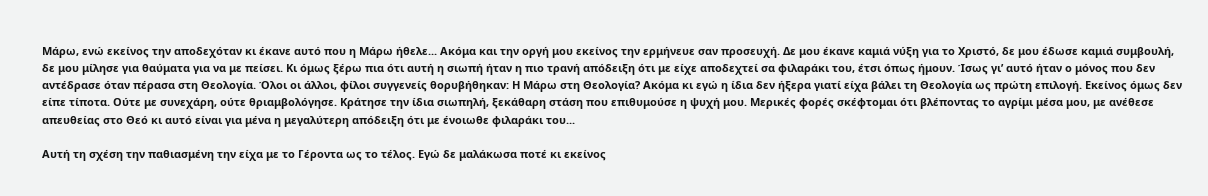Μάρω, ενώ εκείνος την αποδεχόταν κι έκανε αυτό που η Μάρω ήθελε... Ακόμα και την οργή μου εκείνος την ερμήνευε σαν προσευχή. Δε μου έκανε καμιά νύξη για το Χριστό, δε μου έδωσε καμιά συμβουλή, δε μου μίλησε για θαύματα για να με πείσει. Κι όμως ξέρω πια ότι αυτή η σιωπή ήταν η πιο τρανή απόδειξη ότι με είχε αποδεχτεί σα φιλαράκι του, έτσι όπως ήμουν. Ίσως γι’ αυτό ήταν ο μόνος που δεν αντέδρασε όταν πέρασα στη Θεολογία. Όλοι οι άλλοι, φίλοι συγγενείς θορυβήθηκαν: Η Μάρω στη Θεολογία? Ακόμα κι εγώ η ίδια δεν ήξερα γιατί είχα βάλει τη Θεολογία ως πρώτη επιλογή. Εκείνος όμως δεν είπε τίποτα. Ούτε με συνεχάρη, ούτε θριαμβολόγησε. Κράτησε την ίδια σιωπηλή, ξεκάθαρη στάση που επιθυμούσε η ψυχή μου. Μερικές φορές σκέφτομαι ότι βλέποντας το αγρίμι μέσα μου, με ανέθεσε απευθείας στο Θεό κι αυτό είναι για μένα η μεγαλύτερη απόδειξη ότι με ένοιωθε φιλαράκι του...

Αυτή τη σχέση την παθιασμένη την είχα με το Γέροντα ως το τέλος. Εγώ δε μαλάκωσα ποτέ κι εκείνος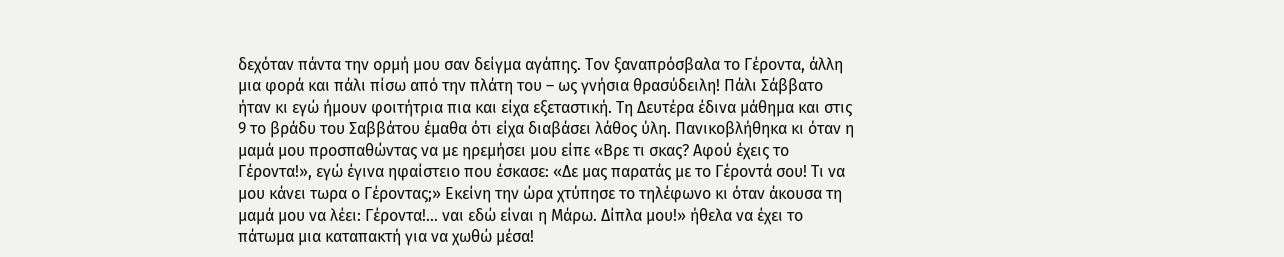δεχόταν πάντα την ορμή μου σαν δείγμα αγάπης. Τον ξαναπρόσβαλα το Γέροντα, άλλη μια φορά και πάλι πίσω από την πλάτη του – ως γνήσια θρασύδειλη! Πάλι Σάββατο ήταν κι εγώ ήμουν φοιτήτρια πια και είχα εξεταστική. Τη Δευτέρα έδινα μάθημα και στις 9 το βράδυ του Σαββάτου έμαθα ότι είχα διαβάσει λάθος ύλη. Πανικοβλήθηκα κι όταν η μαμά μου προσπαθώντας να με ηρεμήσει μου είπε «Βρε τι σκας? Αφού έχεις το Γέροντα!», εγώ έγινα ηφαίστειο που έσκασε: «Δε μας παρατάς με το Γέροντά σου! Τι να μου κάνει τωρα ο Γέροντας;» Εκείνη την ώρα χτύπησε το τηλέφωνο κι όταν άκουσα τη μαμά μου να λέει: Γέροντα!... ναι εδώ είναι η Μάρω. Δίπλα μου!» ήθελα να έχει το πάτωμα μια καταπακτή για να χωθώ μέσα!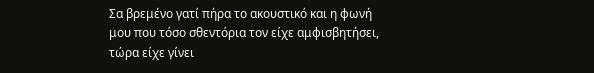Σα βρεμένο γατί πήρα το ακουστικό και η φωνή μου που τόσο σθεντόρια τον είχε αμφισβητήσει, τώρα είχε γίνει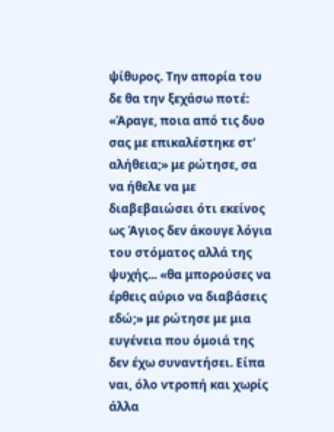ψίθυρος. Την απορία του δε θα την ξεχάσω ποτέ: «Άραγε, ποια από τις δυο σας με επικαλέστηκε στ’ αλήθεια;» με ρώτησε, σα να ήθελε να με διαβεβαιώσει ότι εκείνος ως Άγιος δεν άκουγε λόγια του στόματος αλλά της ψυχής... «θα μπορούσες να έρθεις αύριο να διαβάσεις εδώ;» με ρώτησε με μια ευγένεια που όμοιά της δεν έχω συναντήσει. Είπα ναι, όλο ντροπή και χωρίς άλλα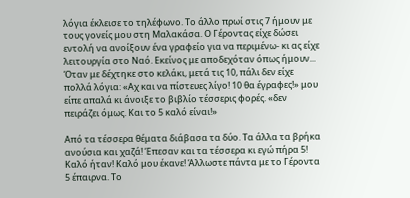λόγια έκλεισε το τηλέφωνο. Το άλλο πρωί στις 7 ήμουν με τους γονείς μου στη Μαλακάσα. Ο Γέροντας είχε δώσει εντολή να ανοίξουν ένα γραφείο για να περιμένω- κι ας είχε λειτουργία στο Ναό. Εκείνος με αποδεχόταν όπως ήμουν... Όταν με δέχτηκε στο κελάκι, μετά τις 10, πάλι δεν είχε πολλά λόγια: «Αχ και να πίστευες λίγο! 10 θα έγραφες!» μου είπε απαλά κι άνοιξε το βιβλίο τέσσερις φορές. «δεν πειράζει όμως. Και το 5 καλό είναι!»

Από τα τέσσερα θέματα διάβασα τα δύο. Τα άλλα τα βρήκα ανούσια και χαζά! Έπεσαν και τα τέσσερα κι εγώ πήρα 5! Καλό ήταν! Καλό μου έκανε! Άλλωστε πάντα με το Γέροντα 5 έπαιρνα. Το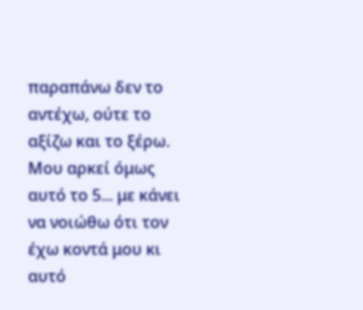παραπάνω δεν το αντέχω, ούτε το αξίζω και το ξέρω. Μου αρκεί όμως αυτό το 5... με κάνει να νοιώθω ότι τον έχω κοντά μου κι αυτό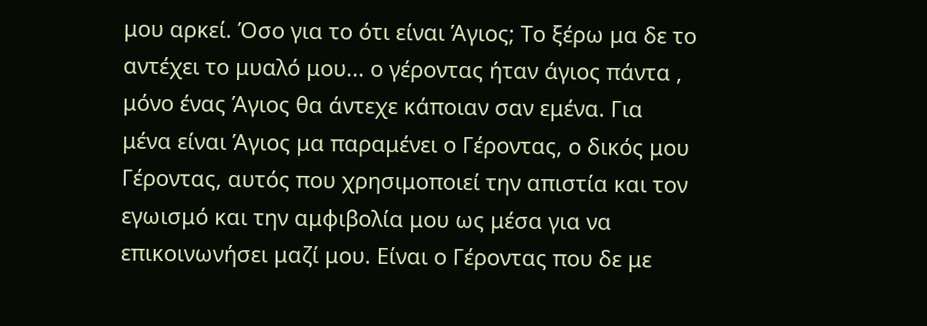μου αρκεί. Όσο για το ότι είναι Άγιος; Το ξέρω μα δε το αντέχει το μυαλό μου... ο γέροντας ήταν άγιος πάντα , μόνο ένας Άγιος θα άντεχε κάποιαν σαν εμένα. Για μένα είναι Άγιος μα παραμένει ο Γέροντας, ο δικός μου Γέροντας, αυτός που χρησιμοποιεί την απιστία και τον εγωισμό και την αμφιβολία μου ως μέσα για να επικοινωνήσει μαζί μου. Είναι ο Γέροντας που δε με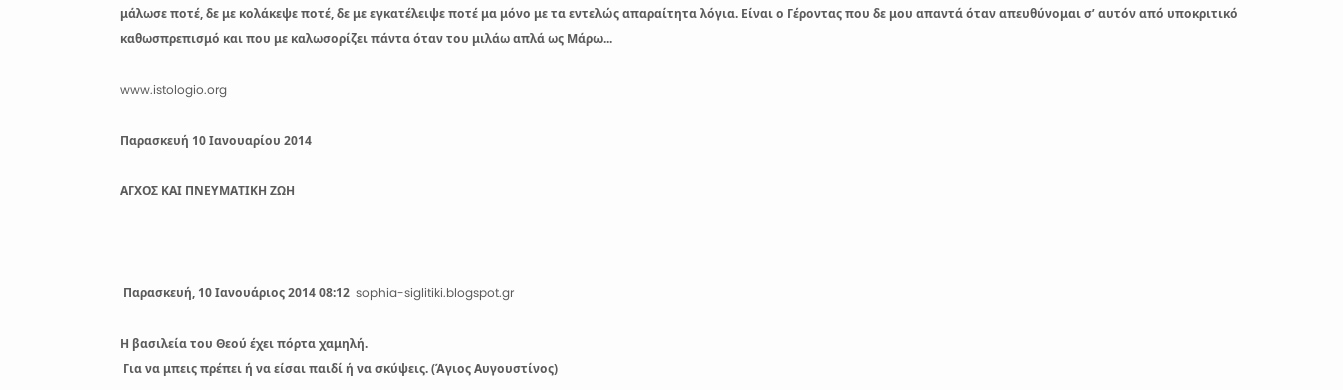μάλωσε ποτέ, δε με κολάκεψε ποτέ, δε με εγκατέλειψε ποτέ μα μόνο με τα εντελώς απαραίτητα λόγια. Είναι ο Γέροντας που δε μου απαντά όταν απευθύνομαι σ’ αυτόν από υποκριτικό καθωσπρεπισμό και που με καλωσορίζει πάντα όταν του μιλάω απλά ως Μάρω...

www.istologio.org

Παρασκευή 10 Ιανουαρίου 2014

ΑΓΧΟΣ ΚΑΙ ΠΝΕΥΜΑΤΙΚΗ ΖΩΗ



 Παρασκευή, 10 Ιανουάριος 2014 08:12  sophia-siglitiki.blogspot.gr

Η βασιλεία του Θεού έχει πόρτα χαμηλή.
 Για να μπεις πρέπει ή να είσαι παιδί ή να σκύψεις. (Άγιος Αυγουστίνος)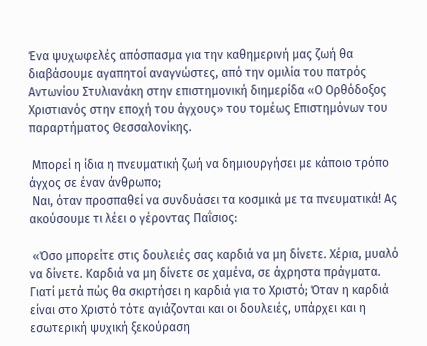Ένα ψυχωφελές απόσπασμα για την καθημερινή μας ζωή θα διαβάσουμε αγαπητοί αναγνώστες, από την ομιλία του πατρός Αντωνίου Στυλιανάκη στην επιστημονική διημερίδα «Ο Ορθόδοξος Χριστιανός στην εποχή του άγχους» του τομέως Επιστημόνων του παραρτήματος Θεσσαλονίκης.

 Μπορεί η ίδια η πνευματική ζωή να δημιουργήσει με κάποιο τρόπο άγχος σε έναν άνθρωπο;
 Ναι, όταν προσπαθεί να συνδυάσει τα κοσμικά με τα πνευματικά! Ας ακούσουμε τι λέει ο γέροντας Παΐσιος:

 «Όσο μπορείτε στις δουλειές σας καρδιά να μη δίνετε. Χέρια, μυαλό να δίνετε. Καρδιά να μη δίνετε σε χαμένα, σε άχρηστα πράγματα. Γιατί μετά πώς θα σκιρτήσει η καρδιά για το Χριστό; Όταν η καρδιά είναι στο Χριστό τότε αγιάζονται και οι δουλειές, υπάρχει και η εσωτερική ψυχική ξεκούραση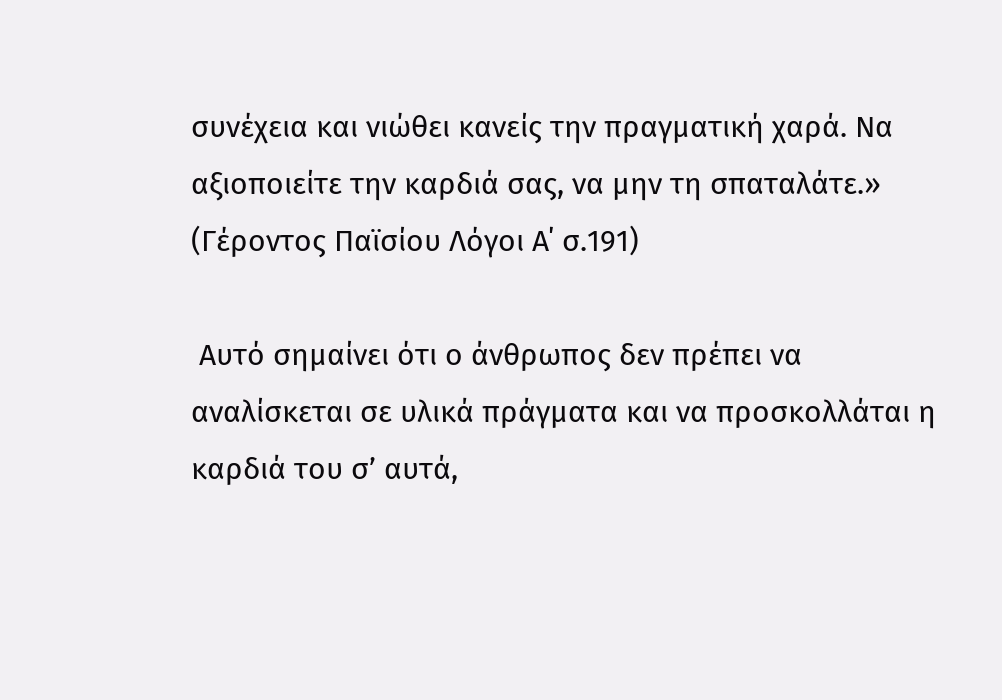συνέχεια και νιώθει κανείς την πραγματική χαρά. Να αξιοποιείτε την καρδιά σας, να μην τη σπαταλάτε.» (Γέροντος Παϊσίου Λόγοι Α΄ σ.191)

 Αυτό σημαίνει ότι ο άνθρωπος δεν πρέπει να αναλίσκεται σε υλικά πράγματα και να προσκολλάται η καρδιά του σ’ αυτά,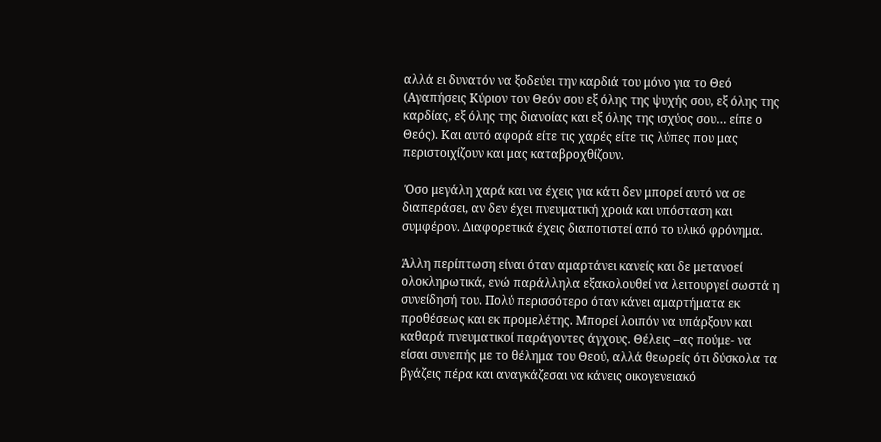αλλά ει δυνατόν να ξοδεύει την καρδιά του μόνο για το Θεό (Αγαπήσεις Κύριον τον Θεόν σου εξ όλης της ψυχής σου, εξ όλης της καρδίας, εξ όλης της διανοίας και εξ όλης της ισχύος σου… είπε ο Θεός). Και αυτό αφορά είτε τις χαρές είτε τις λύπες που μας περιστοιχίζουν και μας καταβροχθίζουν.

 Όσο μεγάλη χαρά και να έχεις για κάτι δεν μπορεί αυτό να σε διαπεράσει, αν δεν έχει πνευματική χροιά και υπόσταση και συμφέρον. Διαφορετικά έχεις διαποτιστεί από το υλικό φρόνημα.

Άλλη περίπτωση είναι όταν αμαρτάνει κανείς και δε μετανοεί ολοκληρωτικά, ενώ παράλληλα εξακολουθεί να λειτουργεί σωστά η συνείδησή του. Πολύ περισσότερο όταν κάνει αμαρτήματα εκ προθέσεως και εκ προμελέτης. Μπορεί λοιπόν να υπάρξουν και καθαρά πνευματικοί παράγοντες άγχους. Θέλεις –ας πούμε- να είσαι συνεπής με το θέλημα του Θεού, αλλά θεωρείς ότι δύσκολα τα βγάζεις πέρα και αναγκάζεσαι να κάνεις οικογενειακό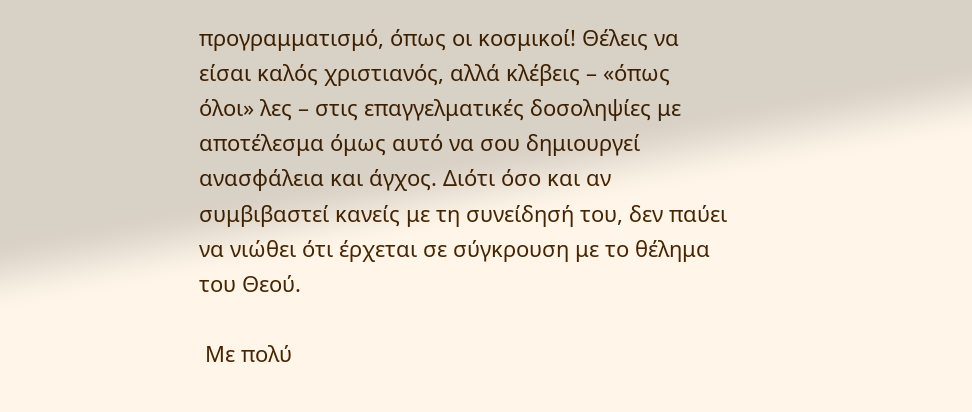προγραμματισμό, όπως οι κοσμικοί! Θέλεις να είσαι καλός χριστιανός, αλλά κλέβεις – «όπως όλοι» λες – στις επαγγελματικές δοσοληψίες με αποτέλεσμα όμως αυτό να σου δημιουργεί ανασφάλεια και άγχος. Διότι όσο και αν συμβιβαστεί κανείς με τη συνείδησή του, δεν παύει να νιώθει ότι έρχεται σε σύγκρουση με το θέλημα του Θεού.

 Με πολύ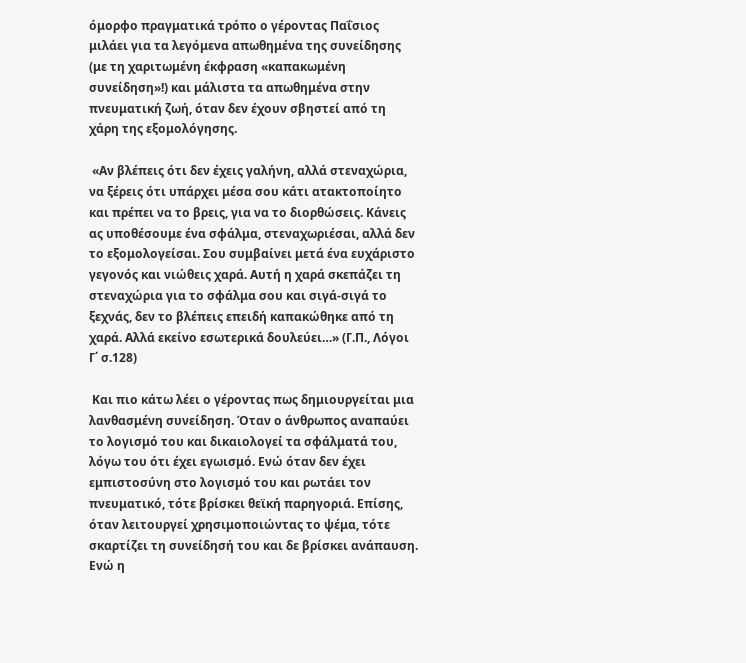όμορφο πραγματικά τρόπο ο γέροντας Παΐσιος μιλάει για τα λεγόμενα απωθημένα της συνείδησης (με τη χαριτωμένη έκφραση «καπακωμένη συνείδηση»!) και μάλιστα τα απωθημένα στην πνευματική ζωή, όταν δεν έχουν σβηστεί από τη χάρη της εξομολόγησης.

 «Αν βλέπεις ότι δεν έχεις γαλήνη, αλλά στεναχώρια, να ξέρεις ότι υπάρχει μέσα σου κάτι ατακτοποίητο και πρέπει να το βρεις, για να το διορθώσεις. Κάνεις ας υποθέσουμε ένα σφάλμα, στεναχωριέσαι, αλλά δεν το εξομολογείσαι. Σου συμβαίνει μετά ένα ευχάριστο γεγονός και νιώθεις χαρά. Αυτή η χαρά σκεπάζει τη στεναχώρια για το σφάλμα σου και σιγά-σιγά το ξεχνάς, δεν το βλέπεις επειδή καπακώθηκε από τη χαρά. Αλλά εκείνο εσωτερικά δουλεύει…» (Γ.Π., Λόγοι Γ΄ σ.128)

 Και πιο κάτω λέει ο γέροντας πως δημιουργείται μια λανθασμένη συνείδηση. Όταν ο άνθρωπος αναπαύει το λογισμό του και δικαιολογεί τα σφάλματά του, λόγω του ότι έχει εγωισμό. Ενώ όταν δεν έχει εμπιστοσύνη στο λογισμό του και ρωτάει τον πνευματικό, τότε βρίσκει θεϊκή παρηγοριά. Επίσης, όταν λειτουργεί χρησιμοποιώντας το ψέμα, τότε σκαρτίζει τη συνείδησή του και δε βρίσκει ανάπαυση. Ενώ η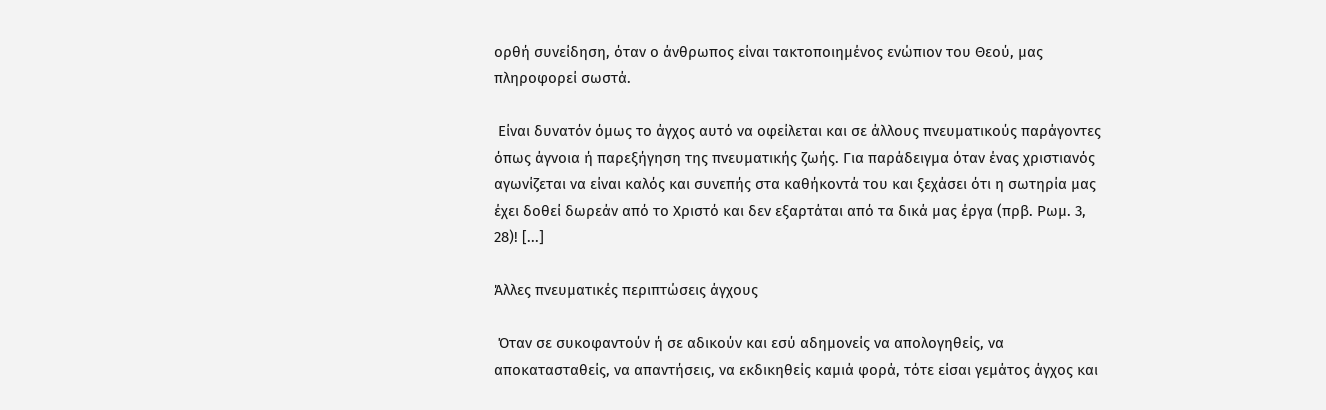ορθή συνείδηση, όταν ο άνθρωπος είναι τακτοποιημένος ενώπιον του Θεού, μας πληροφορεί σωστά.

 Είναι δυνατόν όμως το άγχος αυτό να οφείλεται και σε άλλους πνευματικούς παράγοντες όπως άγνοια ή παρεξήγηση της πνευματικής ζωής. Για παράδειγμα όταν ένας χριστιανός αγωνίζεται να είναι καλός και συνεπής στα καθήκοντά του και ξεχάσει ότι η σωτηρία μας έχει δοθεί δωρεάν από το Χριστό και δεν εξαρτάται από τα δικά μας έργα (πρβ. Ρωμ. 3, 28)! [...]

Άλλες πνευματικές περιπτώσεις άγχους

 Όταν σε συκοφαντούν ή σε αδικούν και εσύ αδημονείς να απολογηθείς, να αποκατασταθείς, να απαντήσεις, να εκδικηθείς καμιά φορά, τότε είσαι γεμάτος άγχος και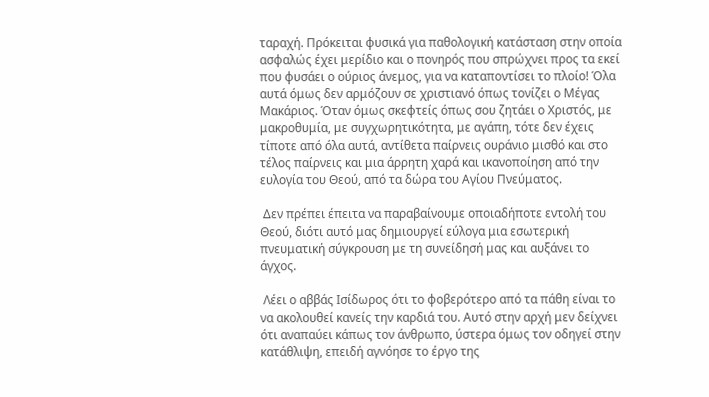ταραχή. Πρόκειται φυσικά για παθολογική κατάσταση στην οποία ασφαλώς έχει μερίδιο και ο πονηρός που σπρώχνει προς τα εκεί που φυσάει ο ούριος άνεμος, για να καταποντίσει το πλοίο! Όλα αυτά όμως δεν αρμόζουν σε χριστιανό όπως τονίζει ο Μέγας Μακάριος. Όταν όμως σκεφτείς όπως σου ζητάει ο Χριστός, με μακροθυμία, με συγχωρητικότητα, με αγάπη, τότε δεν έχεις τίποτε από όλα αυτά, αντίθετα παίρνεις ουράνιο μισθό και στο τέλος παίρνεις και μια άρρητη χαρά και ικανοποίηση από την ευλογία του Θεού, από τα δώρα του Αγίου Πνεύματος.

 Δεν πρέπει έπειτα να παραβαίνουμε οποιαδήποτε εντολή του Θεού, διότι αυτό μας δημιουργεί εύλογα μια εσωτερική πνευματική σύγκρουση με τη συνείδησή μας και αυξάνει το άγχος.

 Λέει ο αββάς Ισίδωρος ότι το φοβερότερο από τα πάθη είναι το να ακολουθεί κανείς την καρδιά του. Αυτό στην αρχή μεν δείχνει ότι αναπαύει κάπως τον άνθρωπο, ύστερα όμως τον οδηγεί στην κατάθλιψη, επειδή αγνόησε το έργο της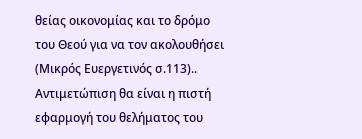θείας οικονομίας και το δρόμο του Θεού για να τον ακολουθήσει (Μικρός Ευεργετινός σ.113).. Αντιμετώπιση θα είναι η πιστή εφαρμογή του θελήματος του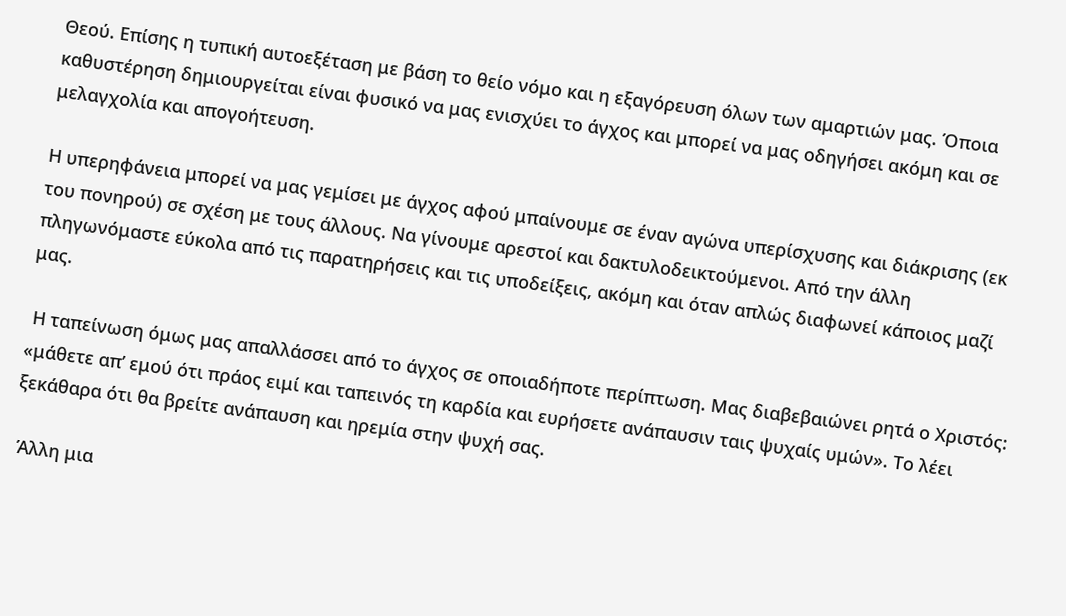Θεού. Επίσης η τυπική αυτοεξέταση με βάση το θείο νόμο και η εξαγόρευση όλων των αμαρτιών μας. Όποια καθυστέρηση δημιουργείται είναι φυσικό να μας ενισχύει το άγχος και μπορεί να μας οδηγήσει ακόμη και σε μελαγχολία και απογοήτευση.

Η υπερηφάνεια μπορεί να μας γεμίσει με άγχος αφού μπαίνουμε σε έναν αγώνα υπερίσχυσης και διάκρισης (εκ του πονηρού) σε σχέση με τους άλλους. Να γίνουμε αρεστοί και δακτυλοδεικτούμενοι. Από την άλλη πληγωνόμαστε εύκολα από τις παρατηρήσεις και τις υποδείξεις, ακόμη και όταν απλώς διαφωνεί κάποιος μαζί μας.

 Η ταπείνωση όμως μας απαλλάσσει από το άγχος σε οποιαδήποτε περίπτωση. Μας διαβεβαιώνει ρητά ο Χριστός: «μάθετε απ’ εμού ότι πράος ειμί και ταπεινός τη καρδία και ευρήσετε ανάπαυσιν ταις ψυχαίς υμών». Το λέει ξεκάθαρα ότι θα βρείτε ανάπαυση και ηρεμία στην ψυχή σας.

 Άλλη μια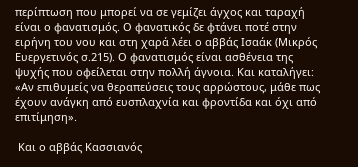περίπτωση που μπορεί να σε γεμίζει άγχος και ταραχή είναι ο φανατισμός. Ο φανατικός δε φτάνει ποτέ στην ειρήνη του νου και στη χαρά λέει ο αββάς Ισαάκ (Μικρός Ευεργετινός σ.215). Ο φανατισμός είναι ασθένεια της ψυχής που οφείλεται στην πολλή άγνοια. Και καταλήγει: «Αν επιθυμείς να θεραπεύσεις τους αρρώστους, μάθε πως έχουν ανάγκη από ευσπλαχνία και φροντίδα και όχι από επιτίμηση».

 Και ο αββάς Κασσιανός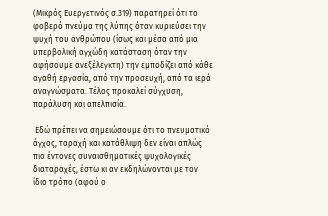(Μικρός Ευεργετινός σ.319) παρατηρεί ότι το φοβερό πνεύμα της λύπης όταν κυριεύσει την ψυχή του ανθρώπου (ίσως και μέσα από μια υπερβολική αγχώδη κατάσταση όταν την αφήσουμε ανεξέλεγκτη) την εμποδίζει από κάθε αγαθή εργασία, από την προσευχή, από τα ιερά αναγνώσματα. Τέλος προκαλεί σύγχυση, παράλυση και απελπισία.

 Εδώ πρέπει να σημειώσουμε ότι το πνευματικό άγχος, ταραχή και κατάθλιψη δεν είναι απλώς πιο έντονες συναισθηματικές ψυχολογικές διαταραχές, έστω κι αν εκδηλώνονται με τον ίδιο τρόπο (αφού ο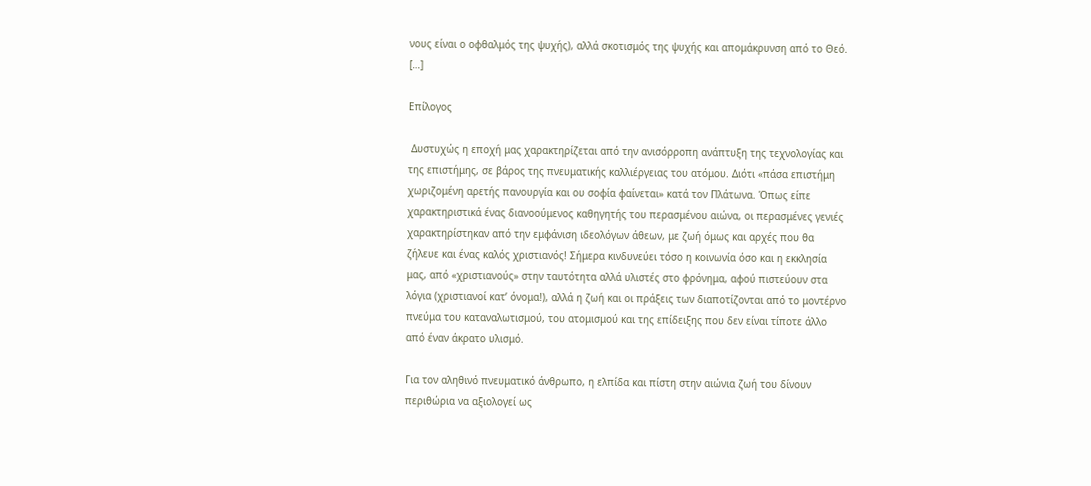νους είναι ο οφθαλμός της ψυχής), αλλά σκοτισμός της ψυχής και απομάκρυνση από το Θεό. […]

Επίλογος

 Δυστυχώς η εποχή μας χαρακτηρίζεται από την ανισόρροπη ανάπτυξη της τεχνολογίας και της επιστήμης, σε βάρος της πνευματικής καλλιέργειας του ατόμου. Διότι «πάσα επιστήμη χωριζομένη αρετής πανουργία και ου σοφία φαίνεται» κατά τον Πλάτωνα. Όπως είπε χαρακτηριστικά ένας διανοούμενος καθηγητής του περασμένου αιώνα, οι περασμένες γενιές χαρακτηρίστηκαν από την εμφάνιση ιδεολόγων άθεων, με ζωή όμως και αρχές που θα ζήλευε και ένας καλός χριστιανός! Σήμερα κινδυνεύει τόσο η κοινωνία όσο και η εκκλησία μας, από «χριστιανούς» στην ταυτότητα αλλά υλιστές στο φρόνημα, αφού πιστεύουν στα λόγια (χριστιανοί κατ’ όνομα!), αλλά η ζωή και οι πράξεις των διαποτίζονται από το μοντέρνο πνεύμα του καταναλωτισμού, του ατομισμού και της επίδειξης που δεν είναι τίποτε άλλο από έναν άκρατο υλισμό.

Για τον αληθινό πνευματικό άνθρωπο, η ελπίδα και πίστη στην αιώνια ζωή του δίνουν περιθώρια να αξιολογεί ως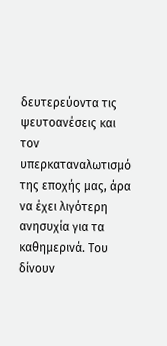δευτερεύοντα τις ψευτοανέσεις και τον υπερκαταναλωτισμό της εποχής μας, άρα να έχει λιγότερη ανησυχία για τα καθημερινά. Του δίνουν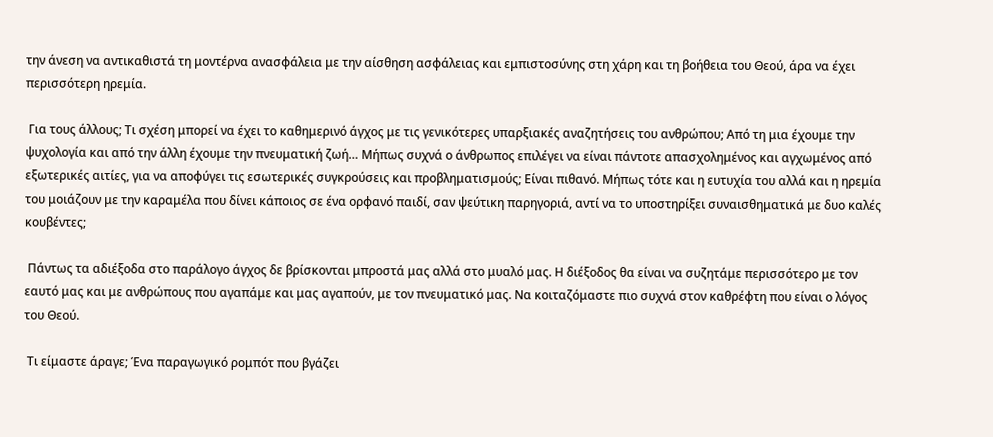την άνεση να αντικαθιστά τη μοντέρνα ανασφάλεια με την αίσθηση ασφάλειας και εμπιστοσύνης στη χάρη και τη βοήθεια του Θεού, άρα να έχει περισσότερη ηρεμία.

 Για τους άλλους; Τι σχέση μπορεί να έχει το καθημερινό άγχος με τις γενικότερες υπαρξιακές αναζητήσεις του ανθρώπου; Από τη μια έχουμε την ψυχολογία και από την άλλη έχουμε την πνευματική ζωή… Μήπως συχνά ο άνθρωπος επιλέγει να είναι πάντοτε απασχολημένος και αγχωμένος από εξωτερικές αιτίες, για να αποφύγει τις εσωτερικές συγκρούσεις και προβληματισμούς; Είναι πιθανό. Μήπως τότε και η ευτυχία του αλλά και η ηρεμία του μοιάζουν με την καραμέλα που δίνει κάποιος σε ένα ορφανό παιδί, σαν ψεύτικη παρηγοριά, αντί να το υποστηρίξει συναισθηματικά με δυο καλές κουβέντες;

 Πάντως τα αδιέξοδα στο παράλογο άγχος δε βρίσκονται μπροστά μας αλλά στο μυαλό μας. Η διέξοδος θα είναι να συζητάμε περισσότερο με τον εαυτό μας και με ανθρώπους που αγαπάμε και μας αγαπούν, με τον πνευματικό μας. Να κοιταζόμαστε πιο συχνά στον καθρέφτη που είναι ο λόγος του Θεού.

 Τι είμαστε άραγε; Ένα παραγωγικό ρομπότ που βγάζει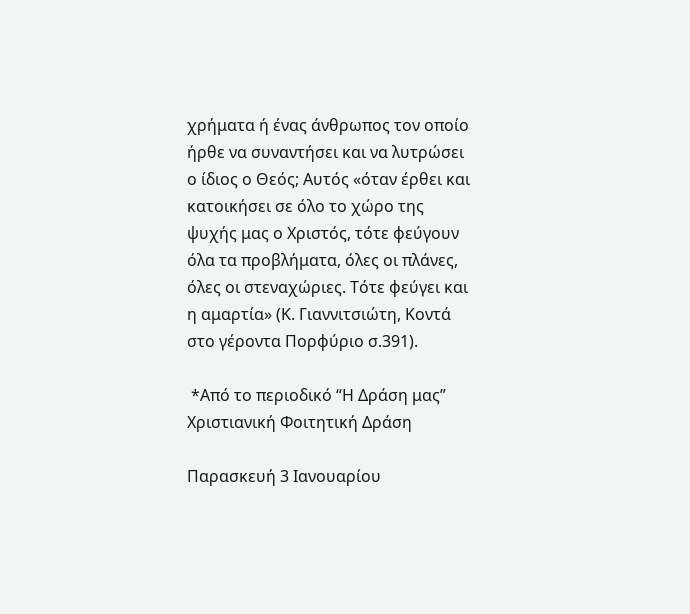χρήματα ή ένας άνθρωπος τον οποίο ήρθε να συναντήσει και να λυτρώσει ο ίδιος ο Θεός; Αυτός «όταν έρθει και κατοικήσει σε όλο το χώρο της ψυχής μας ο Χριστός, τότε φεύγουν όλα τα προβλήματα, όλες οι πλάνες, όλες οι στεναχώριες. Τότε φεύγει και η αμαρτία» (Κ. Γιαννιτσιώτη, Κοντά στο γέροντα Πορφύριο σ.391).

 *Από το περιοδικό “Η Δράση μας” Χριστιανική Φοιτητική Δράση

Παρασκευή 3 Ιανουαρίου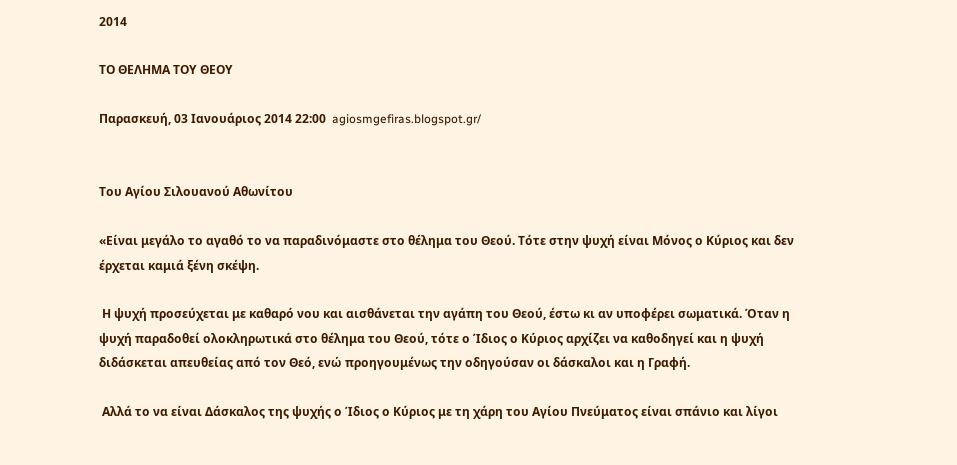2014

ΤΟ ΘΕΛΗΜΑ ΤΟΥ ΘΕΟΥ

Παρασκευή, 03 Ιανουάριος 2014 22:00  agiosmgefiras.blogspot.gr/


Του Αγίου Σιλουανού Αθωνίτου

«Είναι μεγάλο το αγαθό το να παραδινόμαστε στο θέλημα του Θεού. Τότε στην ψυχή είναι Μόνος ο Κύριος και δεν έρχεται καμιά ξένη σκέψη.

 Η ψυχή προσεύχεται με καθαρό νου και αισθάνεται την αγάπη του Θεού, έστω κι αν υποφέρει σωματικά. Όταν η ψυχή παραδοθεί ολοκληρωτικά στο θέλημα του Θεού, τότε ο Ίδιος ο Κύριος αρχίζει να καθοδηγεί και η ψυχή διδάσκεται απευθείας από τον Θεό, ενώ προηγουμένως την οδηγούσαν οι δάσκαλοι και η Γραφή.

 Αλλά το να είναι Δάσκαλος της ψυχής ο Ίδιος ο Κύριος με τη χάρη του Αγίου Πνεύματος είναι σπάνιο και λίγοι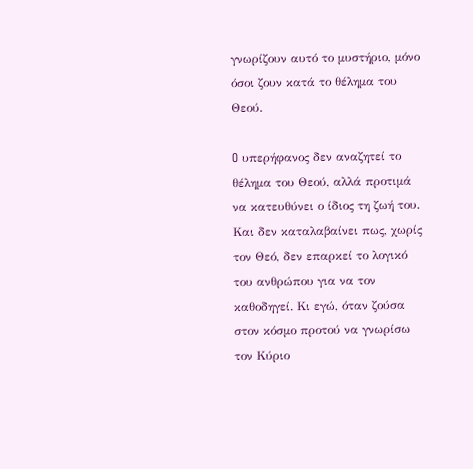γνωρίζουν αυτό το μυστήριο, μόνο όσοι ζουν κατά το θέλημα του Θεού.

O υπερήφανος δεν αναζητεί το θέλημα του Θεού, αλλά προτιμά να κατευθύνει ο ίδιος τη ζωή του. Και δεν καταλαβαίνει πως, χωρίς τον Θεό, δεν επαρκεί το λογικό του ανθρώπου για να τον καθοδηγεί. Κι εγώ, όταν ζούσα στον κόσμο προτού να γνωρίσω τον Κύριο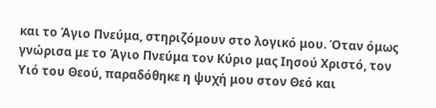και το Άγιο Πνεύμα, στηριζόμουν στο λογικό μου. Όταν όμως γνώρισα με το Άγιο Πνεύμα τον Κύριο μας Ιησού Χριστό, τον Υιό του Θεού, παραδόθηκε η ψυχή μου στον Θεό και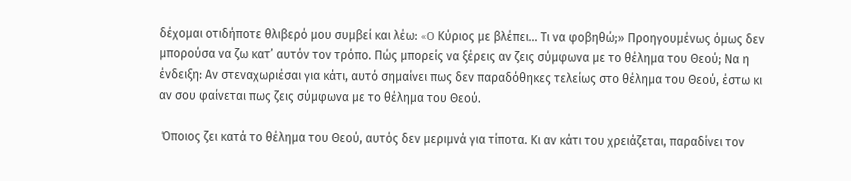δέχομαι οτιδήποτε θλιβερό μου συμβεί και λέω: «O Κύριος με βλέπει… Τι να φοβηθώ;» Προηγουμένως όμως δεν μπορούσα να ζω κατ’ αυτόν τον τρόπο. Πώς μπορείς να ξέρεις αν ζεις σύμφωνα με το θέλημα του Θεού; Να η ένδειξη: Αν στεναχωριέσαι για κάτι, αυτό σημαίνει πως δεν παραδόθηκες τελείως στο θέλημα του Θεού, έστω κι αν σου φαίνεται πως ζεις σύμφωνα με το θέλημα του Θεού.

 Όποιος ζει κατά το θέλημα του Θεού, αυτός δεν μεριμνά για τίποτα. Κι αν κάτι του χρειάζεται, παραδίνει τον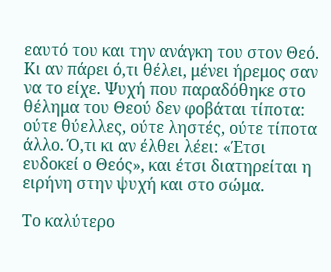εαυτό του και την ανάγκη του στον Θεό. Κι αν πάρει ό,τι θέλει, μένει ήρεμος σαν να το είχε. Ψυχή που παραδόθηκε στο θέλημα του Θεού δεν φοβάται τίποτα: ούτε θύελλες, ούτε ληστές, ούτε τίποτα άλλο. Ό,τι κι αν έλθει λέει: «Έτσι ευδοκεί ο Θεός», και έτσι διατηρείται η ειρήνη στην ψυχή και στο σώμα.

Το καλύτερο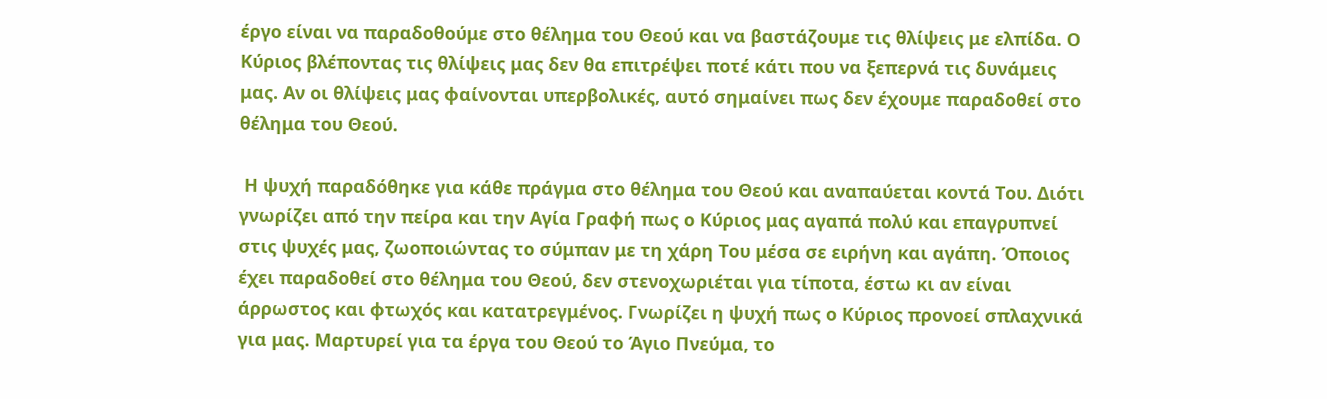έργο είναι να παραδοθούμε στο θέλημα του Θεού και να βαστάζουμε τις θλίψεις με ελπίδα. O Κύριος βλέποντας τις θλίψεις μας δεν θα επιτρέψει ποτέ κάτι που να ξεπερνά τις δυνάμεις μας. Αν οι θλίψεις μας φαίνονται υπερβολικές, αυτό σημαίνει πως δεν έχουμε παραδοθεί στο θέλημα του Θεού.

 Η ψυχή παραδόθηκε για κάθε πράγμα στο θέλημα του Θεού και αναπαύεται κοντά Του. Διότι γνωρίζει από την πείρα και την Αγία Γραφή πως ο Κύριος μας αγαπά πολύ και επαγρυπνεί στις ψυχές μας, ζωοποιώντας το σύμπαν με τη χάρη Του μέσα σε ειρήνη και αγάπη. Όποιος έχει παραδοθεί στο θέλημα του Θεού, δεν στενοχωριέται για τίποτα, έστω κι αν είναι άρρωστος και φτωχός και κατατρεγμένος. Γνωρίζει η ψυχή πως ο Κύριος προνοεί σπλαχνικά για μας. Μαρτυρεί για τα έργα του Θεού το Άγιο Πνεύμα, το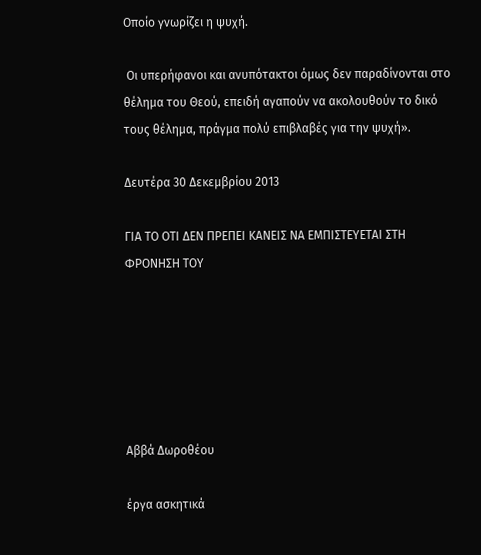Oποίο γνωρίζει η ψυχή.

 Oι υπερήφανοι και ανυπότακτοι όμως δεν παραδίνονται στο θέλημα του Θεού, επειδή αγαπούν να ακολουθούν το δικό τους θέλημα, πράγμα πολύ επιβλαβές για την ψυχή».

Δευτέρα 30 Δεκεμβρίου 2013

ΓΙΑ ΤΟ ΟΤΙ ΔΕΝ ΠΡΕΠΕΙ ΚΑΝΕΙΣ ΝΑ ΕΜΠΙΣΤΕΥΕΤΑΙ ΣΤΗ ΦΡΟΝΗΣΗ ΤΟΥ






Αββά Δωροθέου

έργα ασκητικά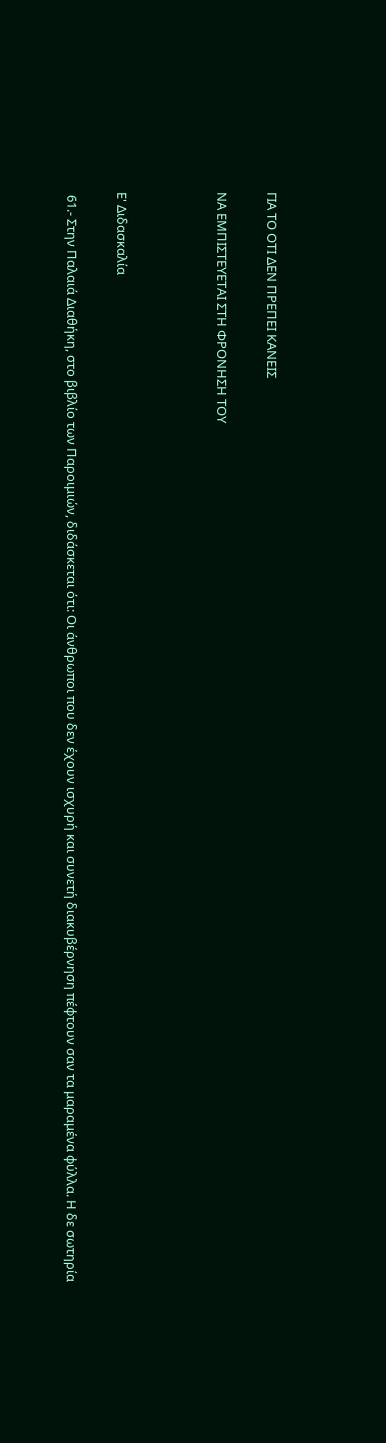ΓΙΑ ΤΟ ΟΤΙ ΔΕΝ ΠΡΕΠΕΙ ΚΑΝΕΙΣ

ΝΑ ΕΜΠΙΣΤΕΥΕΤΑΙ ΣΤΗ ΦΡΟΝΗΣΗ ΤΟΥ



Ε' Διδασκαλία

 61.- Στην Παλαιά Διαθήκη, στο βιβλίο των Παροιμιών, διδάσκεται ότι: Οι άνθρωποι που δεν έχουν ισχυρή και συνετή διακυβέρνηση πέφτουν σαν τα μαραμένα φύλλα. Η δε σωτηρία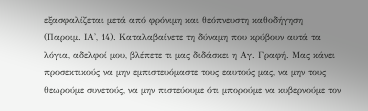εξασφαλίζεται μετά από φρόνιμη και θεόπνευστη καθοδήγηση (Παροιμ. ΙΑ', 14). Καταλαβαίνετε τη δύναμη που κρύβουν αυτά τα λόγια, αδελφοί μου, βλέπετε τι μας διδάσκει η Αγ. Γραφή. Μας κάνει προσεκτικούς να μην εμπιστευόμαστε τους εαυτούς μας, να μην τους θεωρούμε συνετούς, να μην πιστεύουμε ότι μπορούμε να κυβερνούμε τον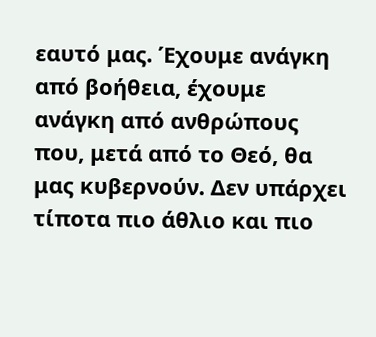εαυτό μας. Έχουμε ανάγκη από βοήθεια, έχουμε ανάγκη από ανθρώπους που, μετά από το Θεό, θα μας κυβερνούν. Δεν υπάρχει τίποτα πιο άθλιο και πιο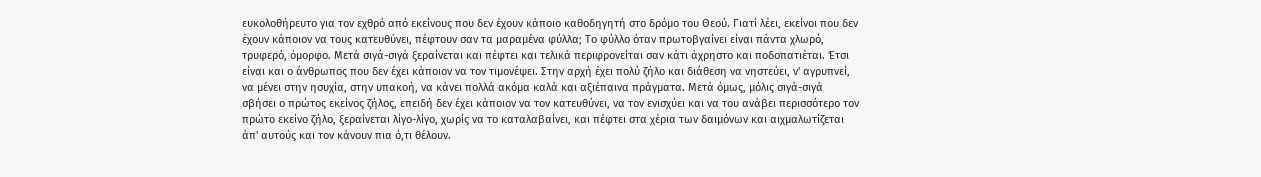ευκολοθήρευτο για τον εχθρό από εκείνους που δεν έχουν κάποιο καθοδηγητή στο δρόμο του Θεού. Γιατί λέει, εκείνοι που δεν έχουν κάποιον να τους κατευθύνει, πέφτουν σαν τα μαραμένα φύλλα; Το φύλλο όταν πρωτοβγαίνει είναι πάντα χλωρό, τρυφερό, όμορφο. Μετά σιγά-σιγά ξεραίνεται και πέφτει και τελικά περιφρονείται σαν κάτι άχρηστο και ποδοπατιέται. Έτσι είναι και ο άνθρωπος που δεν έχει κάποιον να τον τιμονέψει. Στην αρχή έχει πολύ ζήλο και διάθεση να νηστεύει, ν' αγρυπνεί, να μένει στην ησυχία, στην υπακοή, να κάνει πολλά ακόμα καλά και αξιέπαινα πράγματα. Μετά όμως, μόλις σιγά-σιγά σβήσει ο πρώτος εκείνος ζήλος, επειδή δεν έχει κάποιον να τον κατευθύνει, να τον ενισχύει και να του ανάβει περισσότερο τον πρώτο εκείνο ζήλο, ξεραίνεται λίγο-λίγο, χωρίς να το καταλαβαίνει, και πέφτει στα χέρια των δαιμόνων και αιχμαλωτίζεται άπ' αυτούς και τον κάνουν πια ό,τι θέλουν.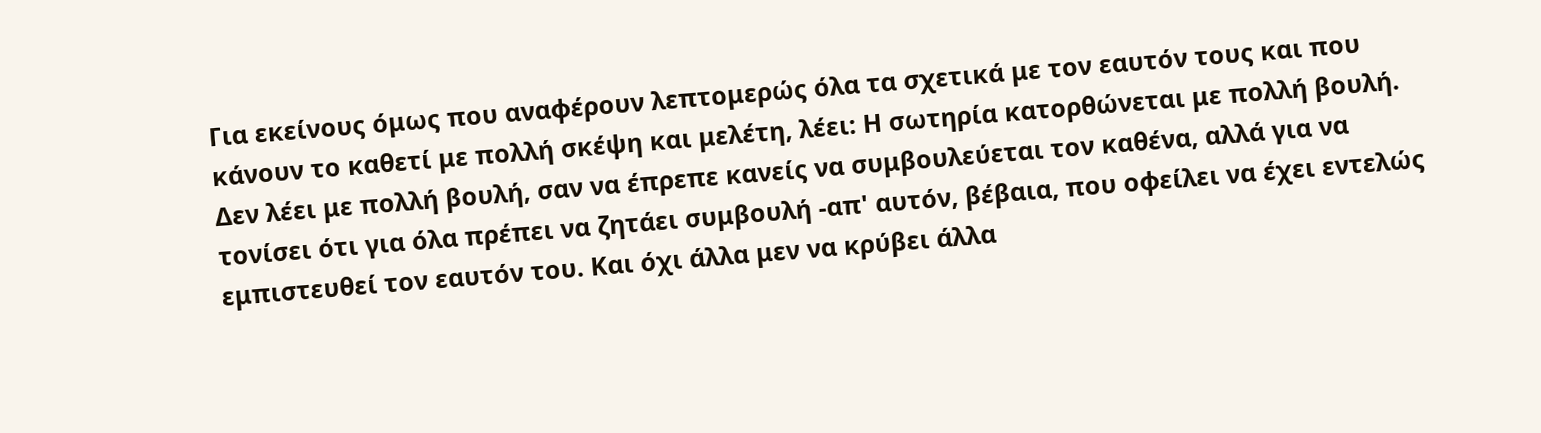Για εκείνους όμως που αναφέρουν λεπτομερώς όλα τα σχετικά με τον εαυτόν τους και που κάνουν το καθετί με πολλή σκέψη και μελέτη, λέει: Η σωτηρία κατορθώνεται με πολλή βουλή. Δεν λέει με πολλή βουλή, σαν να έπρεπε κανείς να συμβουλεύεται τον καθένα, αλλά για να τονίσει ότι για όλα πρέπει να ζητάει συμβουλή -απ' αυτόν, βέβαια, που οφείλει να έχει εντελώς εμπιστευθεί τον εαυτόν του. Και όχι άλλα μεν να κρύβει άλλα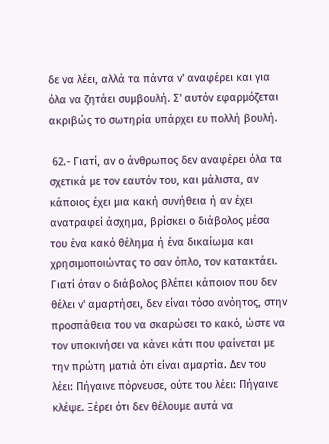δε να λέει, αλλά τα πάντα ν' αναφέρει και για όλα να ζητάει συμβουλή. Σ' αυτόν εφαρμόζεται ακριβώς το σωτηρία υπάρχει ευ πολλή βουλή.

 62.- Γιατί, αν ο άνθρωπος δεν αναφέρει όλα τα σχετικά με τον εαυτόν του, και μάλιστα, αν κάποιος έχει μια κακή συνήθεια ή αν έχει ανατραφεί άσχημα, βρίσκει ο διάβολος μέσα του ένα κακό θέλημα ή ένα δικαίωμα και χρησιμοποιώντας το σαν όπλο, τον κατακτάει. Γιατί όταν ο διάβολος βλέπει κάποιον που δεν θέλει ν' αμαρτήσει, δεν είναι τόσο ανόητος, στην προσπάθεια του να σκαρώσει το κακό, ώστε να τον υποκινήσει να κάνει κάτι που φαίνεται με την πρώτη ματιά ότι είναι αμαρτία. Δεν του λέει: Πήγαινε πόρνευσε, ούτε του λέει: Πήγαινε κλέψε. Ξέρει ότι δεν θέλουμε αυτά να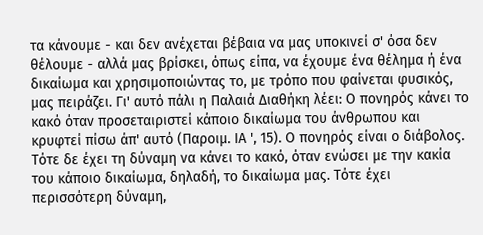τα κάνουμε - και δεν ανέχεται βέβαια να μας υποκινεί σ' όσα δεν θέλουμε - αλλά μας βρίσκει, όπως είπα, να έχουμε ένα θέλημα ή ένα δικαίωμα και χρησιμοποιώντας το, με τρόπο που φαίνεται φυσικός, μας πειράζει. Γι' αυτό πάλι η Παλαιά Διαθήκη λέει: Ο πονηρός κάνει το κακό όταν προσεταιριστεί κάποιο δικαίωμα του άνθρωπου και κρυφτεί πίσω άπ' αυτό (Παροιμ. ΙΑ ', 15). Ο πονηρός είναι ο διάβολος. Τότε δε έχει τη δύναμη να κάνει το κακό, όταν ενώσει με την κακία του κάποιο δικαίωμα, δηλαδή, το δικαίωμα μας. Τότε έχει περισσότερη δύναμη,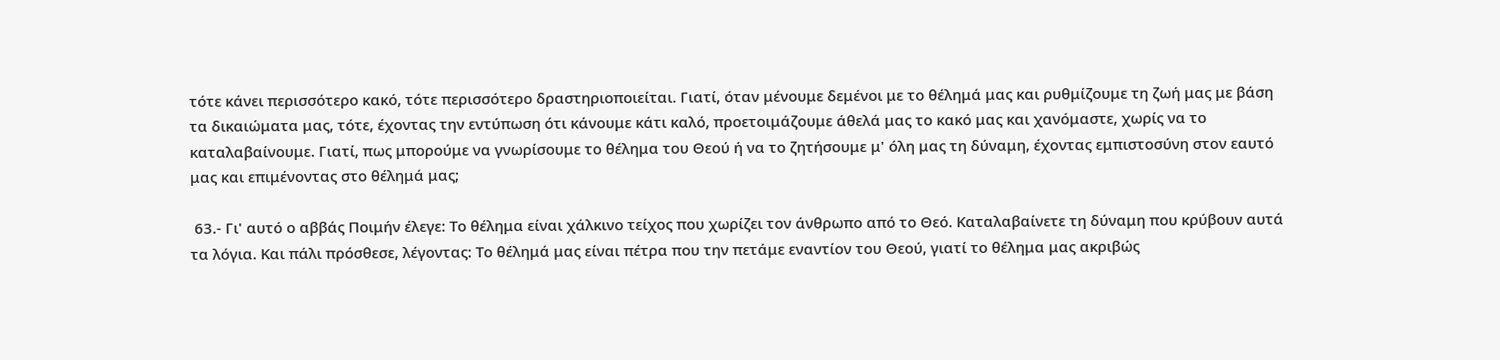τότε κάνει περισσότερο κακό, τότε περισσότερο δραστηριοποιείται. Γιατί, όταν μένουμε δεμένοι με το θέλημά μας και ρυθμίζουμε τη ζωή μας με βάση τα δικαιώματα μας, τότε, έχοντας την εντύπωση ότι κάνουμε κάτι καλό, προετοιμάζουμε άθελά μας το κακό μας και χανόμαστε, χωρίς να το καταλαβαίνουμε. Γιατί, πως μπορούμε να γνωρίσουμε το θέλημα του Θεού ή να το ζητήσουμε μ' όλη μας τη δύναμη, έχοντας εμπιστοσύνη στον εαυτό μας και επιμένοντας στο θέλημά μας;

 63.- Γι' αυτό ο αββάς Ποιμήν έλεγε: Το θέλημα είναι χάλκινο τείχος που χωρίζει τον άνθρωπο από το Θεό. Καταλαβαίνετε τη δύναμη που κρύβουν αυτά τα λόγια. Και πάλι πρόσθεσε, λέγοντας: Το θέλημά μας είναι πέτρα που την πετάμε εναντίον του Θεού, γιατί το θέλημα μας ακριβώς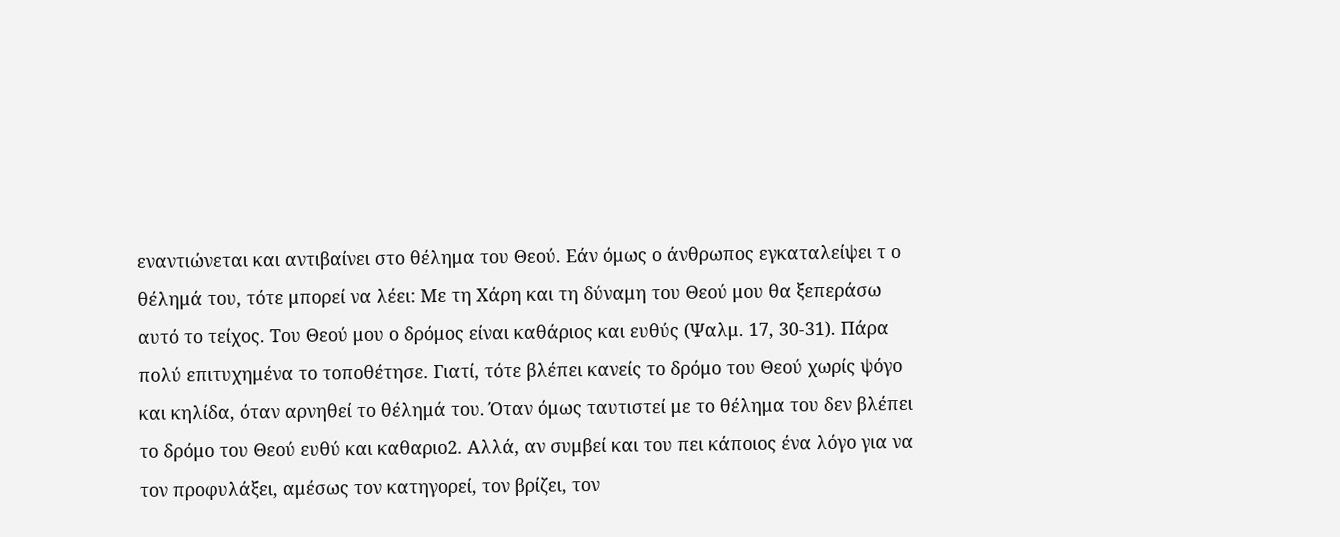εναντιώνεται και αντιβαίνει στο θέλημα του Θεού. Εάν όμως ο άνθρωπος εγκαταλείψει τ ο θέλημά του, τότε μπορεί να λέει: Με τη Χάρη και τη δύναμη του Θεού μου θα ξεπεράσω αυτό το τείχος. Του Θεού μου ο δρόμος είναι καθάριος και ευθύς (Ψαλμ. 17, 30-31). Πάρα πολύ επιτυχημένα το τοποθέτησε. Γιατί, τότε βλέπει κανείς το δρόμο του Θεού χωρίς ψόγο και κηλίδα, όταν αρνηθεί το θέλημά του. Όταν όμως ταυτιστεί με το θέλημα του δεν βλέπει το δρόμο του Θεού ευθύ και καθαριο2. Αλλά, αν συμβεί και του πει κάποιος ένα λόγο για να τον προφυλάξει, αμέσως τον κατηγορεί, τον βρίζει, τον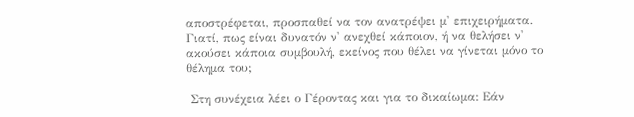αποστρέφεται, προσπαθεί να τον ανατρέψει μ' επιχειρήματα. Γιατί, πως είναι δυνατόν ν' ανεχθεί κάποιον, ή να θελήσει ν' ακούσει κάποια συμβουλή, εκείνος που θέλει να γίνεται μόνο το θέλημα του;

 Στη συνέχεια λέει ο Γέροντας και για το δικαίωμα: Εάν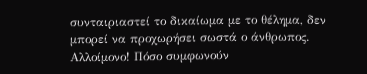συνταιριαστεί το δικαίωμα με το θέλημα, δεν μπορεί να προχωρήσει σωστά ο άνθρωπος. Αλλοίμονο! Πόσο συμφωνούν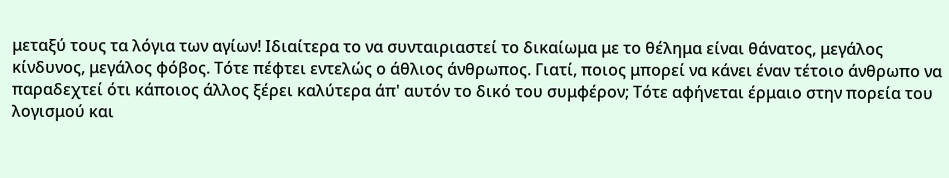μεταξύ τους τα λόγια των αγίων! Ιδιαίτερα το να συνταιριαστεί το δικαίωμα με το θέλημα είναι θάνατος, μεγάλος κίνδυνος, μεγάλος φόβος. Τότε πέφτει εντελώς ο άθλιος άνθρωπος. Γιατί, ποιος μπορεί να κάνει έναν τέτοιο άνθρωπο να παραδεχτεί ότι κάποιος άλλος ξέρει καλύτερα άπ' αυτόν το δικό του συμφέρον; Τότε αφήνεται έρμαιο στην πορεία του λογισμού και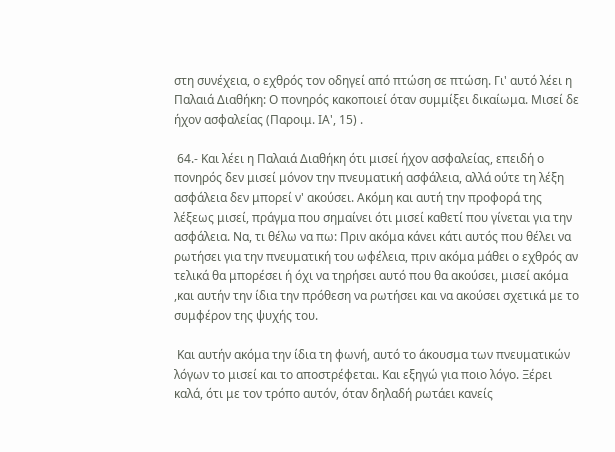στη συνέχεια, ο εχθρός τον οδηγεί από πτώση σε πτώση. Γι' αυτό λέει η Παλαιά Διαθήκη: Ο πονηρός κακοποιεί όταν συμμίξει δικαίωμα. Μισεί δε ήχον ασφαλείας (Παροιμ. ΙΑ', 15) .

 64.- Και λέει η Παλαιά Διαθήκη ότι μισεί ήχον ασφαλείας, επειδή ο πονηρός δεν μισεί μόνον την πνευματική ασφάλεια, αλλά ούτε τη λέξη ασφάλεια δεν μπορεί ν' ακούσει. Ακόμη και αυτή την προφορά της λέξεως μισεί, πράγμα που σημαίνει ότι μισεί καθετί που γίνεται για την ασφάλεια. Να, τι θέλω να πω: Πριν ακόμα κάνει κάτι αυτός που θέλει να ρωτήσει για την πνευματική του ωφέλεια, πριν ακόμα μάθει ο εχθρός αν τελικά θα μπορέσει ή όχι να τηρήσει αυτό που θα ακούσει, μισεί ακόμα ,και αυτήν την ίδια την πρόθεση να ρωτήσει και να ακούσει σχετικά με το συμφέρον της ψυχής του.

 Και αυτήν ακόμα την ίδια τη φωνή, αυτό το άκουσμα των πνευματικών λόγων το μισεί και το αποστρέφεται. Και εξηγώ για ποιο λόγο. Ξέρει καλά, ότι με τον τρόπο αυτόν, όταν δηλαδή ρωτάει κανείς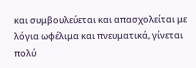και συμβουλεύεται και απασχολείται με λόγια ωφέλιμα και πνευματικά, γίνεται πολύ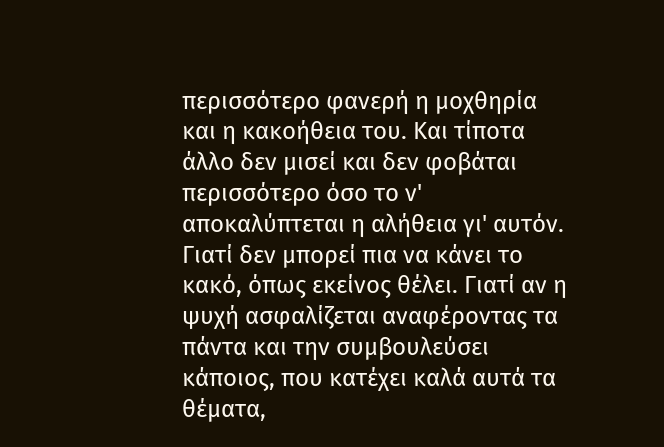περισσότερο φανερή η μοχθηρία και η κακοήθεια του. Και τίποτα άλλο δεν μισεί και δεν φοβάται περισσότερο όσο το ν' αποκαλύπτεται η αλήθεια γι' αυτόν. Γιατί δεν μπορεί πια να κάνει το κακό, όπως εκείνος θέλει. Γιατί αν η ψυχή ασφαλίζεται αναφέροντας τα πάντα και την συμβουλεύσει κάποιος, που κατέχει καλά αυτά τα θέματα,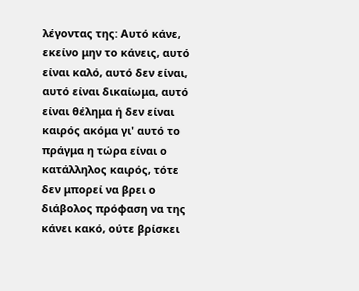λέγοντας της: Αυτό κάνε, εκείνο μην το κάνεις, αυτό είναι καλό, αυτό δεν είναι, αυτό είναι δικαίωμα, αυτό είναι θέλημα ή δεν είναι καιρός ακόμα γι' αυτό το πράγμα η τώρα είναι ο κατάλληλος καιρός, τότε δεν μπορεί να βρει ο διάβολος πρόφαση να της κάνει κακό, ούτε βρίσκει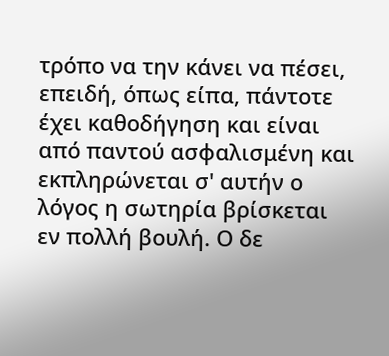τρόπο να την κάνει να πέσει, επειδή, όπως είπα, πάντοτε έχει καθοδήγηση και είναι από παντού ασφαλισμένη και εκπληρώνεται σ' αυτήν ο λόγος η σωτηρία βρίσκεται εν πολλή βουλή. Ο δε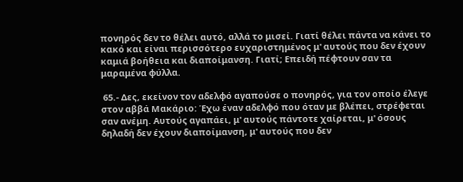πονηρός δεν το θέλει αυτό, αλλά το μισεί. Γιατί θέλει πάντα να κάνει το κακό και είναι περισσότερο ευχαριστημένος μ' αυτούς που δεν έχουν καμιά βοήθεια και διαποίμανση. Γιατί; Επειδή πέφτουν σαν τα μαραμένα φύλλα.

 65.- Δες, εκείνον τον αδελφό αγαπούσε ο πονηρός, για τον οποίο έλεγε στον αββά Μακάριο: Έχω έναν αδελφό που όταν με βλέπει, στρέφεται σαν ανέμη. Αυτούς αγαπάει, μ' αυτούς πάντοτε χαίρεται, μ' όσους δηλαδή δεν έχουν διαποίμανση, μ' αυτούς που δεν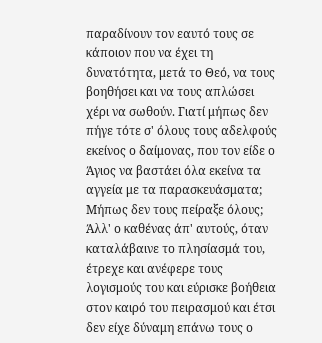παραδίνουν τον εαυτό τους σε κάποιον που να έχει τη δυνατότητα, μετά το Θεό, να τους βοηθήσει και να τους απλώσει χέρι να σωθούν. Γιατί μήπως δεν πήγε τότε σ' όλους τους αδελφούς εκείνος ο δαίμονας, που τον είδε ο Άγιος να βαστάει όλα εκείνα τα αγγεία με τα παρασκευάσματα; Μήπως δεν τους πείραξε όλους; Άλλ' ο καθένας άπ' αυτούς, όταν καταλάβαινε το πλησίασμά του, έτρεχε και ανέφερε τους λογισμούς του και εύρισκε βοήθεια στον καιρό του πειρασμού και έτσι δεν είχε δύναμη επάνω τους ο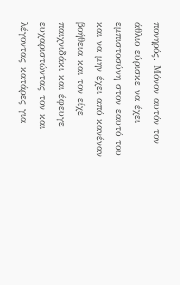πονηρός. Μόνον αυτόν τον άθλιο εύρισκε να έχει εμπιστοσύνη στον εαυτό του και να μην έχει από κανέναν βοήθεια και τον είχε παιχνιδάκι και έφευγε ευχαριστώντας τον και λέγοντας κατάρες για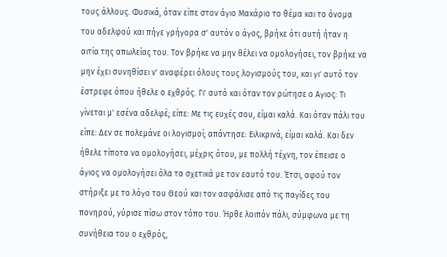τους άλλους. Φυσικά, όταν είπε στον άγιο Μακάριο το θέμα και το όνομα του αδελφού και πήγε γρήγορα σ' αυτόν ο άγος, βρήκε ότι αυτή ήταν η αιτία της απωλείας του. Τον βρήκε να μην θέλει να ομολογήσει, τον βρήκε να μην έχει συνηθίσει ν' αναφέρει όλους τους λογισμούς του, και γι' αυτό τον έστρεφε όπου ήθελε ο εχθρός. Γι' αυτό και όταν τον ρώτησε ο Αγιος: Τι γίνεται μ' εσένα αδελφέ; είπε: Με τις ευχές σου, είμαι καλά. Και όταν πάλι του είπε: Δεν σε πολεμάνε οι λογισμοί; απάντησε: Ειλικρινά, είμαι καλά. Και δεν ήθελε τίποτα να ομολογήσει, μέχρις ότου, με πολλή τέχνη, τον έπεισε ο άγιος να ομολογήσει όλα τα σχετικά με τον εαυτό του. Έτσι, αφού τον στήριξε με το λόγο του Θεού και τον ασφάλισε από τις παγίδες του πονηρού, γύρισε πίσω στον τόπο του. Ήρθε λοιπόν πάλι, σύμφωνα με τη συνήθεια του ο εχθρός,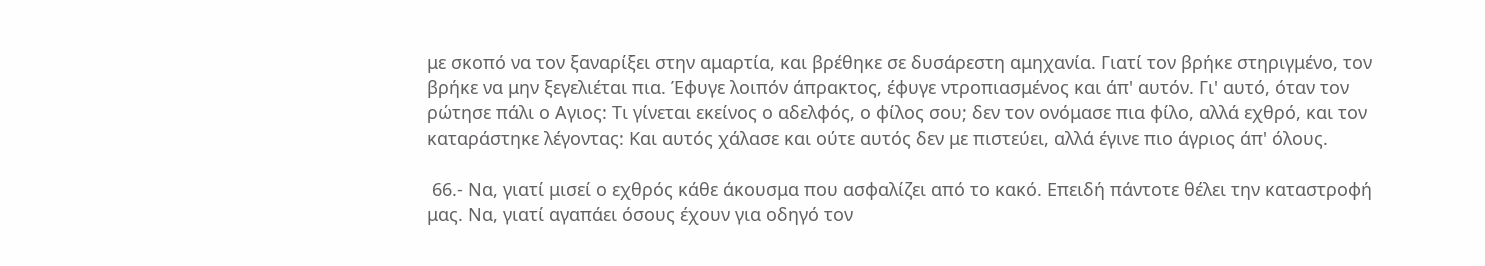με σκοπό να τον ξαναρίξει στην αμαρτία, και βρέθηκε σε δυσάρεστη αμηχανία. Γιατί τον βρήκε στηριγμένο, τον βρήκε να μην ξεγελιέται πια. Έφυγε λοιπόν άπρακτος, έφυγε ντροπιασμένος και άπ' αυτόν. Γι' αυτό, όταν τον ρώτησε πάλι ο Αγιος: Τι γίνεται εκείνος ο αδελφός, ο φίλος σου; δεν τον ονόμασε πια φίλο, αλλά εχθρό, και τον καταράστηκε λέγοντας: Και αυτός χάλασε και ούτε αυτός δεν με πιστεύει, αλλά έγινε πιο άγριος άπ' όλους.

 66.- Να, γιατί μισεί ο εχθρός κάθε άκουσμα που ασφαλίζει από το κακό. Επειδή πάντοτε θέλει την καταστροφή μας. Να, γιατί αγαπάει όσους έχουν για οδηγό τον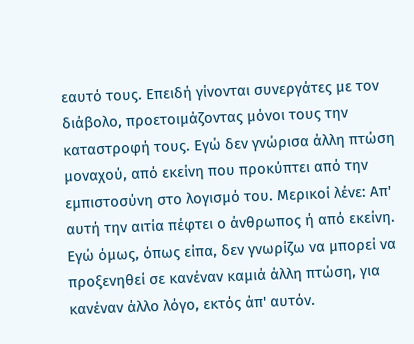εαυτό τους. Επειδή γίνονται συνεργάτες με τον διάβολο, προετοιμάζοντας μόνοι τους την καταστροφή τους. Εγώ δεν γνώρισα άλλη πτώση μοναχού, από εκείνη που προκύπτει από την εμπιστοσύνη στο λογισμό του. Μερικοί λένε: Απ' αυτή την αιτία πέφτει ο άνθρωπος ή από εκείνη. Εγώ όμως, όπως είπα, δεν γνωρίζω να μπορεί να προξενηθεί σε κανέναν καμιά άλλη πτώση, για κανέναν άλλο λόγο, εκτός άπ' αυτόν.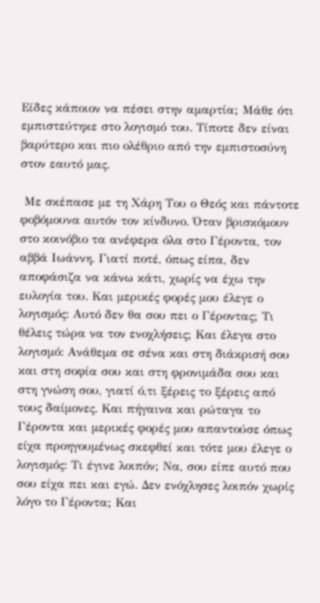Είδες κάποιον να πέσει στην αμαρτία; Μάθε ότι εμπιστεύτηκε στο λογισμό του. Τίποτε δεν είναι βαρύτερο και πιο ολέθριο από την εμπιστοσύνη στον εαυτό μας.

 Με σκέπασε με τη Χάρη Του ο Θεός και πάντοτε φοβόμουνα αυτόν τον κίνδυνο. Όταν βρισκόμουν στο κοινόβιο τα ανέφερα όλα στο Γέροντα, τον αββά Ιωάννη. Γιατί ποτέ, όπως είπα, δεν αποφάσιζα να κάνω κάτι, χωρίς να έχω την ευλογία του. Και μερικές φορές μου έλεγε ο λογισμός: Αυτό δεν θα σου πει ο Γέροντας; Τι θέλεις τώρα να τον ενοχλήσεις; Και έλεγα στο λογισμό: Ανάθεμα σε σένα και στη διάκρισή σου και στη σοφία σου και στη φρονιμάδα σου και στη γνώση σου, γιατί ό,τι ξέρεις το ξέρεις από τους δαίμονες. Και πήγαινα και ρώταγα το Γέροντα και μερικές φορές μου απαντούσε όπως είχα προηγουμένως σκεφθεί και τότε μου έλεγε ο λογισμός: Τι έγινε λοιπόν; Να, σου είπε αυτό που σου είχα πει και εγώ. Δεν ενόχλησες λοιπόν χωρίς λόγο το Γέροντα; Και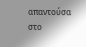απαντούσα στο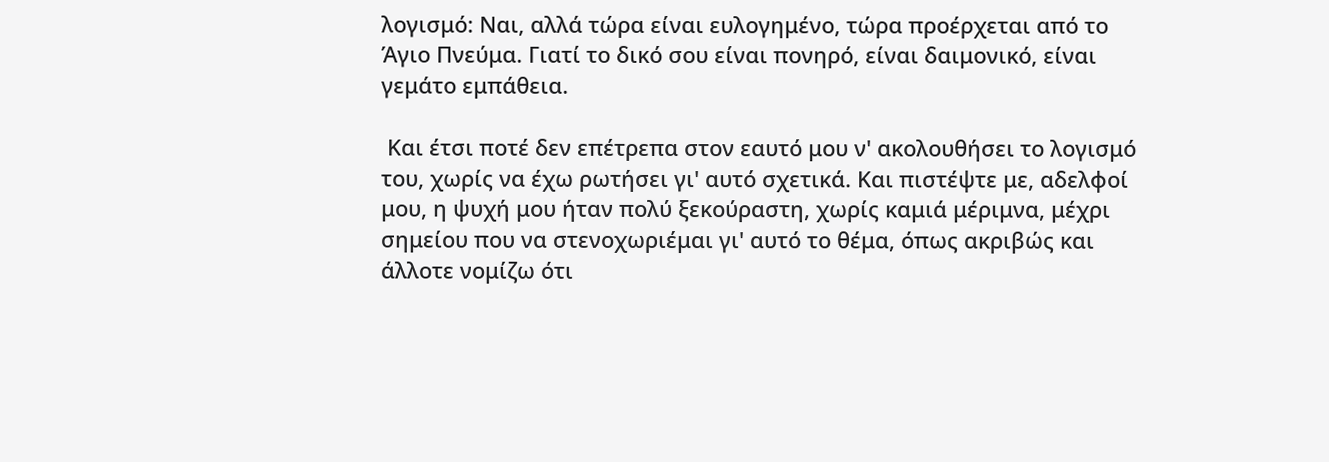λογισμό: Ναι, αλλά τώρα είναι ευλογημένο, τώρα προέρχεται από το Άγιο Πνεύμα. Γιατί το δικό σου είναι πονηρό, είναι δαιμονικό, είναι γεμάτο εμπάθεια.

 Και έτσι ποτέ δεν επέτρεπα στον εαυτό μου ν' ακολουθήσει το λογισμό του, χωρίς να έχω ρωτήσει γι' αυτό σχετικά. Και πιστέψτε με, αδελφοί μου, η ψυχή μου ήταν πολύ ξεκούραστη, χωρίς καμιά μέριμνα, μέχρι σημείου που να στενοχωριέμαι γι' αυτό το θέμα, όπως ακριβώς και άλλοτε νομίζω ότι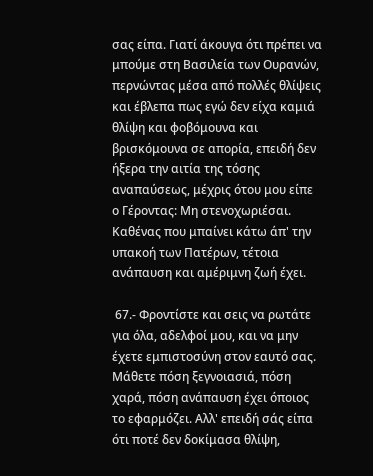σας είπα. Γιατί άκουγα ότι πρέπει να μπούμε στη Βασιλεία των Ουρανών, περνώντας μέσα από πολλές θλίψεις και έβλεπα πως εγώ δεν είχα καμιά θλίψη και φοβόμουνα και βρισκόμουνα σε απορία, επειδή δεν ήξερα την αιτία της τόσης αναπαύσεως, μέχρις ότου μου είπε ο Γέροντας: Μη στενοχωριέσαι. Καθένας που μπαίνει κάτω άπ' την υπακοή των Πατέρων, τέτοια ανάπαυση και αμέριμνη ζωή έχει.

 67.- Φροντίστε και σεις να ρωτάτε για όλα, αδελφοί μου, και να μην έχετε εμπιστοσύνη στον εαυτό σας. Μάθετε πόση ξεγνοιασιά, πόση χαρά, πόση ανάπαυση έχει όποιος το εφαρμόζει. Αλλ' επειδή σάς είπα ότι ποτέ δεν δοκίμασα θλίψη,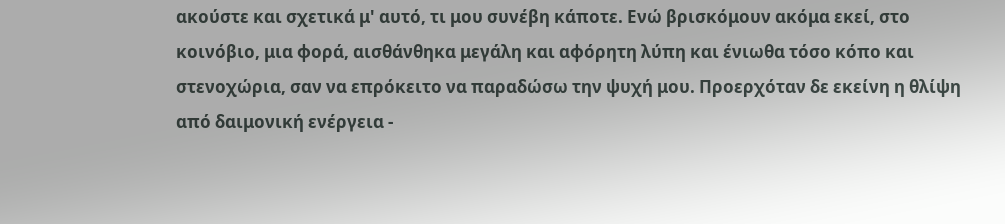ακούστε και σχετικά μ' αυτό, τι μου συνέβη κάποτε. Ενώ βρισκόμουν ακόμα εκεί, στο κοινόβιο, μια φορά, αισθάνθηκα μεγάλη και αφόρητη λύπη και ένιωθα τόσο κόπο και στενοχώρια, σαν να επρόκειτο να παραδώσω την ψυχή μου. Προερχόταν δε εκείνη η θλίψη από δαιμονική ενέργεια -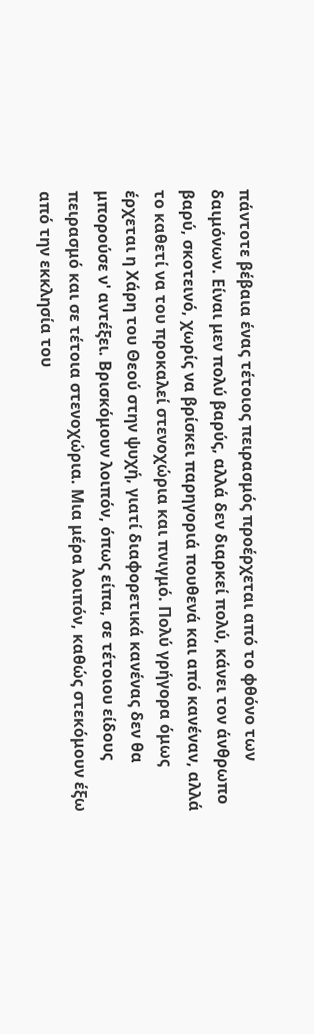πάντοτε βέβαια ένας τέτοιος πειρασμός προέρχεται από το φθόνο των δαιμόνων. Είναι μεν πολύ βαρύς, αλλά δεν διαρκεί πολύ, κάνει τον άνθρωπο βαρύ, σκοτεινό, χωρίς να βρίσκει παρηγοριά πουθενά και από κανέναν, αλλά το καθετί να του προκαλεί στενοχώρια και πνιγμό. Πολύ γρήγορα όμως έρχεται η Χάρη του Θεού στην ψυχή, γιατί διαφορετικά κανένας δεν θα μπορούσε ν' αντέξει. Βρισκόμουν λοιπόν, όπως είπα, σε τέτοιου είδους πειρασμό και σε τέτοια στενοχώρια. Μια μέρα λοιπόν, καθώς στεκόμουν έξω από την εκκλησία του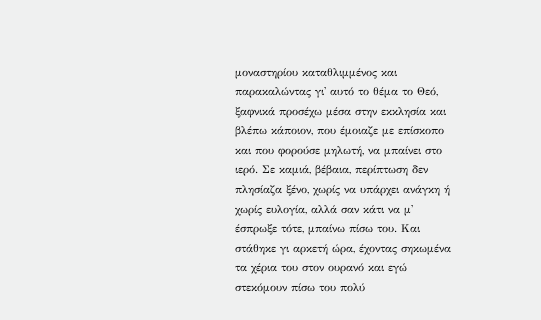μοναστηρίου καταθλιμμένος και παρακαλώντας γι' αυτό το θέμα το Θεό, ξαφνικά προσέχω μέσα στην εκκλησία και βλέπω κάποιον, που έμοιαζε με επίσκοπο και που φορούσε μηλωτή, να μπαίνει στο ιερό. Σε καμιά, βέβαια, περίπτωση δεν πλησίαζα ξένο, χωρίς να υπάρχει ανάγκη ή χωρίς ευλογία, αλλά σαν κάτι να μ' έσπρωξε τότε, μπαίνω πίσω του. Και στάθηκε γι αρκετή ώρα, έχοντας σηκωμένα τα χέρια του στον ουρανό και εγώ στεκόμουν πίσω του πολύ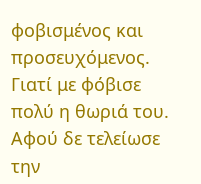φοβισμένος και προσευχόμενος. Γιατί με φόβισε πολύ η θωριά του. Αφού δε τελείωσε την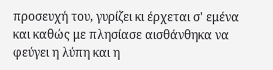προσευχή του, γυρίζει κι έρχεται σ' εμένα και καθώς με πλησίασε αισθάνθηκα να φεύγει η λύπη και η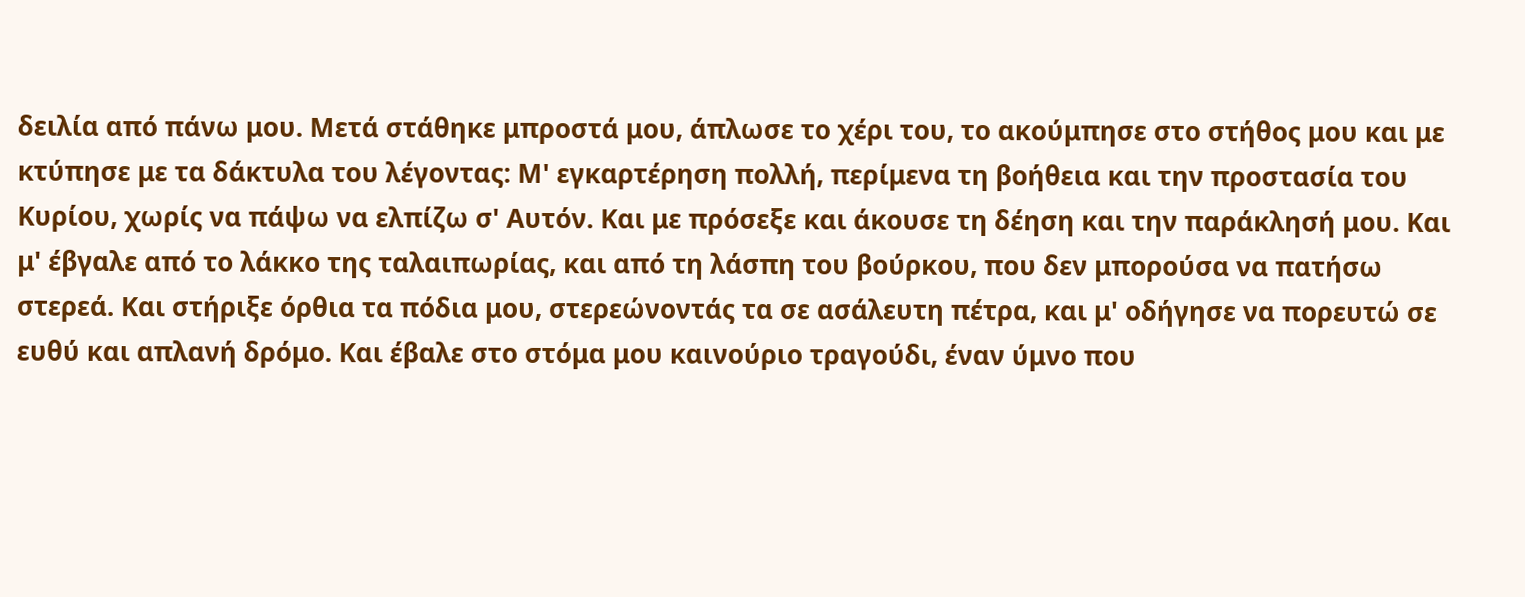δειλία από πάνω μου. Μετά στάθηκε μπροστά μου, άπλωσε το χέρι του, το ακούμπησε στο στήθος μου και με κτύπησε με τα δάκτυλα του λέγοντας: Μ' εγκαρτέρηση πολλή, περίμενα τη βοήθεια και την προστασία του Κυρίου, χωρίς να πάψω να ελπίζω σ' Αυτόν. Και με πρόσεξε και άκουσε τη δέηση και την παράκλησή μου. Και μ' έβγαλε από το λάκκο της ταλαιπωρίας, και από τη λάσπη του βούρκου, που δεν μπορούσα να πατήσω στερεά. Και στήριξε όρθια τα πόδια μου, στερεώνοντάς τα σε ασάλευτη πέτρα, και μ' οδήγησε να πορευτώ σε ευθύ και απλανή δρόμο. Και έβαλε στο στόμα μου καινούριο τραγούδι, έναν ύμνο που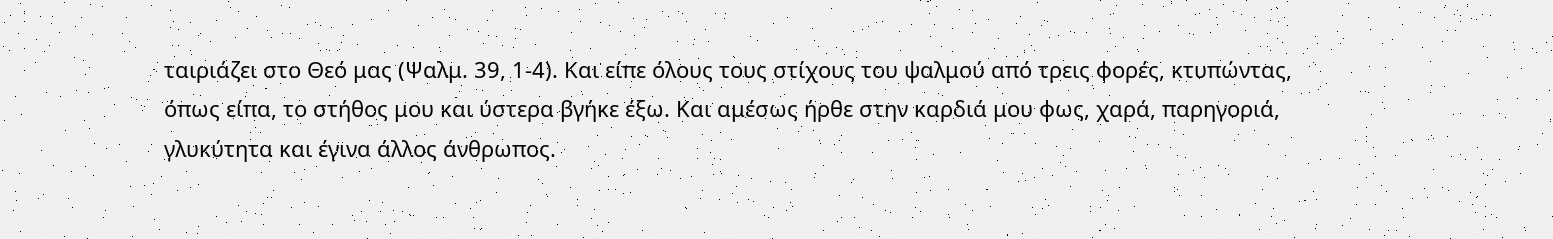ταιριάζει στο Θεό μας (Ψαλμ. 39, 1-4). Και είπε όλους τους στίχους του ψαλμού από τρεις φορές, κτυπώντας, όπως είπα, το στήθος μου και ύστερα βγήκε έξω. Και αμέσως ήρθε στην καρδιά μου φως, χαρά, παρηγοριά, γλυκύτητα και έγινα άλλος άνθρωπος.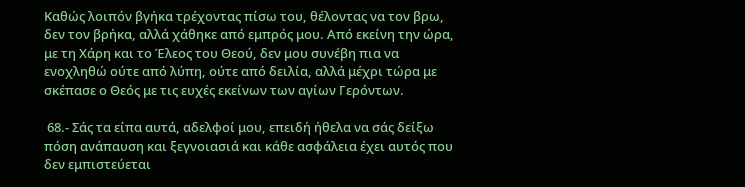Καθώς λοιπόν βγήκα τρέχοντας πίσω του, θέλοντας να τον βρω, δεν τον βρήκα, αλλά χάθηκε από εμπρός μου. Από εκείνη την ώρα, με τη Χάρη και το Έλεος του Θεού, δεν μου συνέβη πια να ενοχληθώ ούτε από λύπη, ούτε από δειλία, αλλά μέχρι τώρα με σκέπασε ο Θεός με τις ευχές εκείνων των αγίων Γερόντων.

 68.- Σάς τα είπα αυτά, αδελφοί μου, επειδή ήθελα να σάς δείξω πόση ανάπαυση και ξεγνοιασιά και κάθε ασφάλεια έχει αυτός που δεν εμπιστεύεται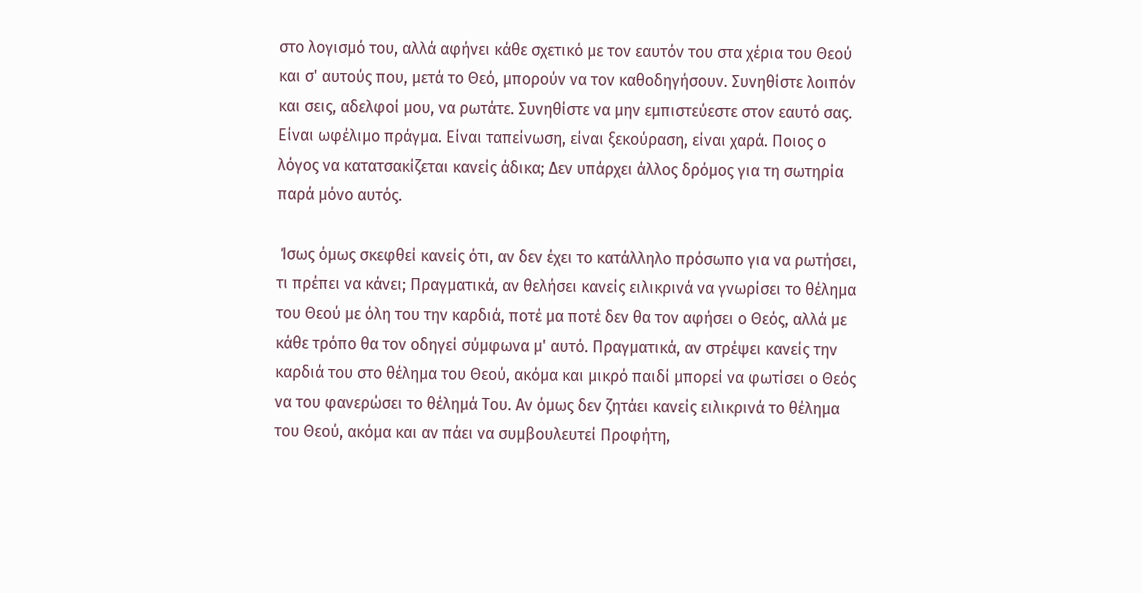στο λογισμό του, αλλά αφήνει κάθε σχετικό με τον εαυτόν του στα χέρια του Θεού και σ' αυτούς που, μετά το Θεό, μπορούν να τον καθοδηγήσουν. Συνηθίστε λοιπόν και σεις, αδελφοί μου, να ρωτάτε. Συνηθίστε να μην εμπιστεύεστε στον εαυτό σας. Είναι ωφέλιμο πράγμα. Είναι ταπείνωση, είναι ξεκούραση, είναι χαρά. Ποιος ο λόγος να κατατσακίζεται κανείς άδικα; Δεν υπάρχει άλλος δρόμος για τη σωτηρία παρά μόνο αυτός.

 Ίσως όμως σκεφθεί κανείς ότι, αν δεν έχει το κατάλληλο πρόσωπο για να ρωτήσει, τι πρέπει να κάνει; Πραγματικά, αν θελήσει κανείς ειλικρινά να γνωρίσει το θέλημα του Θεού με όλη του την καρδιά, ποτέ μα ποτέ δεν θα τον αφήσει ο Θεός, αλλά με κάθε τρόπο θα τον οδηγεί σύμφωνα μ' αυτό. Πραγματικά, αν στρέψει κανείς την καρδιά του στο θέλημα του Θεού, ακόμα και μικρό παιδί μπορεί να φωτίσει ο Θεός να του φανερώσει το θέλημά Του. Αν όμως δεν ζητάει κανείς ειλικρινά το θέλημα του Θεού, ακόμα και αν πάει να συμβουλευτεί Προφήτη,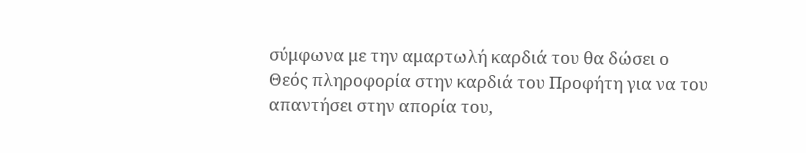σύμφωνα με την αμαρτωλή καρδιά του θα δώσει ο Θεός πληροφορία στην καρδιά του Προφήτη για να του απαντήσει στην απορία του,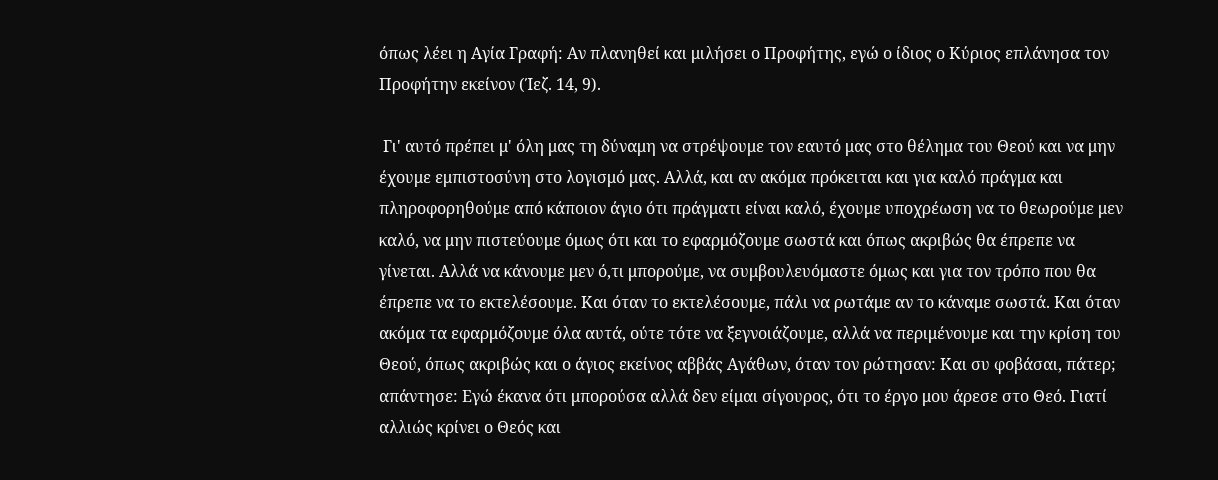όπως λέει η Αγία Γραφή: Αν πλανηθεί και μιλήσει ο Προφήτης, εγώ ο ίδιος ο Κύριος επλάνησα τον Προφήτην εκείνον (Ίεζ. 14, 9).

 Γι' αυτό πρέπει μ' όλη μας τη δύναμη να στρέψουμε τον εαυτό μας στο θέλημα του Θεού και να μην έχουμε εμπιστοσύνη στο λογισμό μας. Αλλά, και αν ακόμα πρόκειται και για καλό πράγμα και πληροφορηθούμε από κάποιον άγιο ότι πράγματι είναι καλό, έχουμε υποχρέωση να το θεωρούμε μεν καλό, να μην πιστεύουμε όμως ότι και το εφαρμόζουμε σωστά και όπως ακριβώς θα έπρεπε να γίνεται. Αλλά να κάνουμε μεν ό,τι μπορούμε, να συμβουλευόμαστε όμως και για τον τρόπο που θα έπρεπε να το εκτελέσουμε. Και όταν το εκτελέσουμε, πάλι να ρωτάμε αν το κάναμε σωστά. Και όταν ακόμα τα εφαρμόζουμε όλα αυτά, ούτε τότε να ξεγνοιάζουμε, αλλά να περιμένουμε και την κρίση του Θεού, όπως ακριβώς και ο άγιος εκείνος αββάς Αγάθων, όταν τον ρώτησαν: Και συ φοβάσαι, πάτερ; απάντησε: Εγώ έκανα ότι μπορούσα αλλά δεν είμαι σίγουρος, ότι το έργο μου άρεσε στο Θεό. Γιατί αλλιώς κρίνει ο Θεός και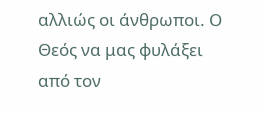αλλιώς οι άνθρωποι. Ο Θεός να μας φυλάξει από τον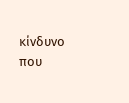κίνδυνο που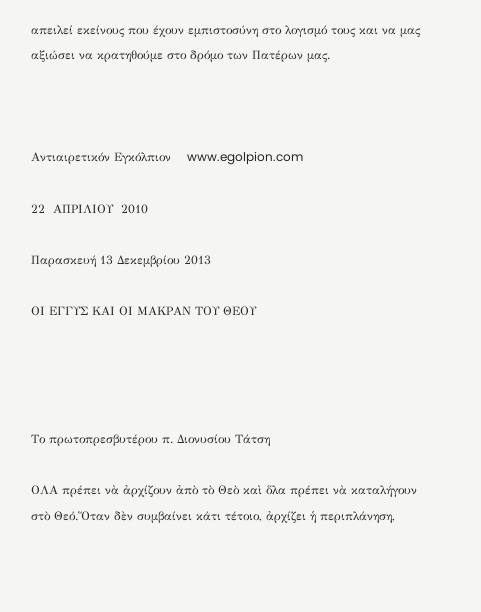απειλεί εκείνους που έχουν εμπιστοσύνη στο λογισμό τους και να μας αξιώσει να κρατηθούμε στο δρόμο των Πατέρων μας.



Αντιαιρετικόν Εγκόλπιον    www.egolpion.com

22  ΑΠΡΙΛΙΟΥ  2010

Παρασκευή 13 Δεκεμβρίου 2013

ΟΙ ΕΓΓΥΣ ΚΑΙ ΟΙ ΜΑΚΡΑΝ ΤΟΥ ΘΕΟΥ




Το πρωτοπρεσβυτέρου π. Διονυσίου Τάτση

ΟΛΑ πρέπει νὰ ἀρχίζουν ἀπὸ τὸ Θεὸ καὶ ὅλα πρέπει νὰ καταλήγουν
στὸ Θεό.Ὅταν δὲν συμβαίνει κάτι τέτοιο, ἀρχίζει ἡ περιπλάνηση,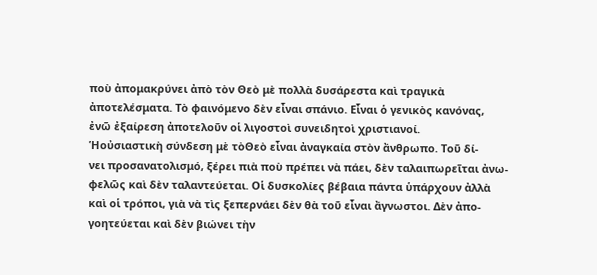ποὺ ἀπομακρύνει ἀπὸ τὸν Θεὸ μὲ πολλὰ δυσάρεστα καὶ τραγικὰ
ἀποτελέσματα. Τὸ φαινόμενο δὲν εἶναι σπάνιο. Εἶναι ὁ γενικὸς κανόνας,
ἐνῶ ἐξαίρεση ἀποτελοῦν οἱ λιγοστοὶ συνειδητοὶ χριστιανοί.
Ἡοὐσιαστικὴ σύνδεση μὲ τὸΘεὸ εἶναι ἀναγκαία στὸν ἄνθρωπο. Τοῦ δί-
νει προσανατολισμό, ξέρει πιὰ ποὺ πρέπει νὰ πάει, δὲν ταλαιπωρεῖται ἀνω-
φελῶς καὶ δὲν ταλαντεύεται. Οἱ δυσκολίες βέβαια πάντα ὑπάρχουν ἀλλὰ
καὶ οἱ τρόποι, γιὰ νὰ τὶς ξεπερνάει δὲν θὰ τοῦ εἶναι ἄγνωστοι. Δὲν ἀπο-
γοητεύεται καὶ δὲν βιώνει τὴν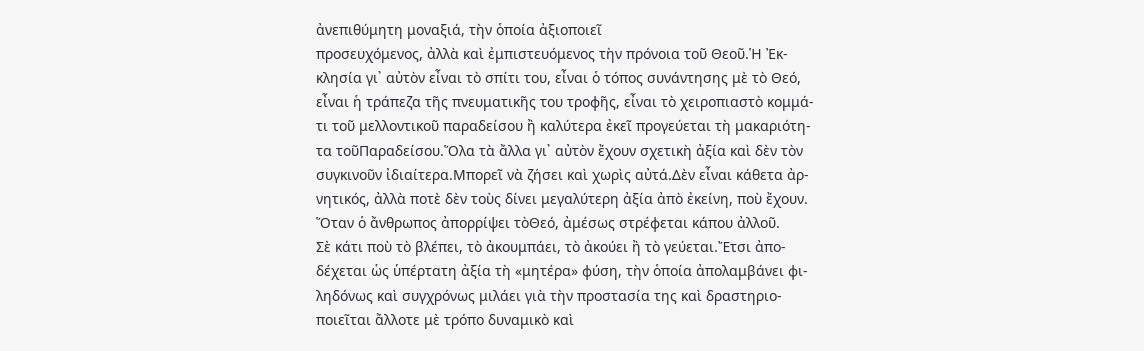ἀνεπιθύμητη μοναξιά, τὴν ὁποία ἀξιοποιεῖ
προσευχόμενος, ἀλλὰ καὶ ἐμπιστευόμενος τὴν πρόνοια τοῦ Θεοῦ.Ἡ Ἐκ-
κλησία γι᾽ αὐτὸν εἶναι τὸ σπίτι του, εἶναι ὁ τόπος συνάντησης μὲ τὸ Θεό,
εἶναι ἡ τράπεζα τῆς πνευματικῆς του τροφῆς, εἶναι τὸ χειροπιαστὸ κομμά-
τι τοῦ μελλοντικοῦ παραδείσου ἢ καλύτερα ἐκεῖ προγεύεται τὴ μακαριότη-
τα τοῦΠαραδείσου.Ὅλα τὰ ἄλλα γι᾽ αὐτὸν ἔχουν σχετικὴ ἀξία καὶ δὲν τὸν
συγκινοῦν ἰδιαίτερα.Μπορεῖ νὰ ζήσει καὶ χωρὶς αὐτά.Δὲν εἶναι κάθετα ἀρ-
νητικός, ἀλλὰ ποτὲ δὲν τοὺς δίνει μεγαλύτερη ἀξία ἀπὸ ἐκείνη, ποὺ ἔχουν.
Ὅταν ὁ ἄνθρωπος ἀπορρίψει τὸΘεό, ἀμέσως στρέφεται κάπου ἀλλοῦ.
Σὲ κάτι ποὺ τὸ βλέπει, τὸ ἀκουμπάει, τὸ ἀκούει ἢ τὸ γεύεται.Ἔτσι ἀπο-
δέχεται ὡς ὑπέρτατη ἀξία τὴ «μητέρα» φύση, τὴν ὁποία ἀπολαμβάνει φι-
ληδόνως καὶ συγχρόνως μιλάει γιὰ τὴν προστασία της καὶ δραστηριο-
ποιεῖται ἄλλοτε μὲ τρόπο δυναμικὸ καὶ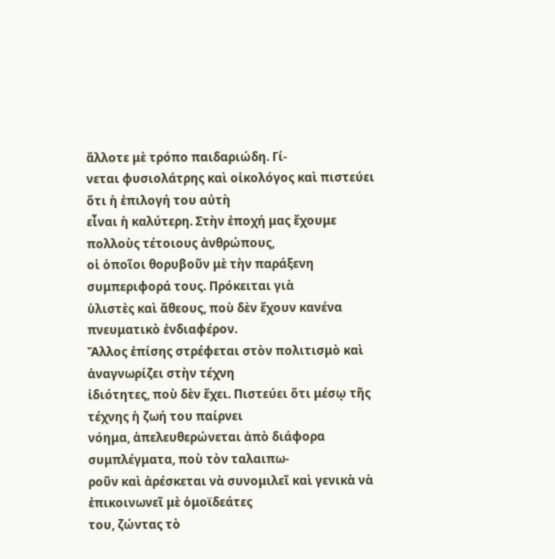ἄλλοτε μὲ τρόπο παιδαριώδη. Γί-
νεται φυσιολάτρης καὶ οἰκολόγος καὶ πιστεύει ὅτι ἡ ἐπιλογή του αὐτὴ
εἶναι ἡ καλύτερη. Στὴν ἐποχή μας ἔχουμε πολλοὺς τέτοιους ἀνθρώπους,
οἱ ὁποῖοι θορυβοῦν μὲ τὴν παράξενη συμπεριφορά τους. Πρόκειται γιὰ
ὑλιστὲς καὶ ἄθεους, ποὺ δὲν ἔχουν κανένα πνευματικὸ ἐνδιαφέρον.
Ἄλλος ἐπίσης στρέφεται στὸν πολιτισμὸ καὶ ἀναγνωρίζει στὴν τέχνη
ἰδιότητες, ποὺ δὲν ἔχει. Πιστεύει ὅτι μέσῳ τῆς τέχνης ἡ ζωή του παίρνει
νόημα, ἀπελευθερώνεται ἀπὸ διάφορα συμπλέγματα, ποὺ τὸν ταλαιπω-
ροῦν καὶ ἀρέσκεται νὰ συνομιλεῖ καὶ γενικὰ νὰ ἐπικοινωνεῖ μὲ ὁμοϊδεάτες
του, ζώντας τὸ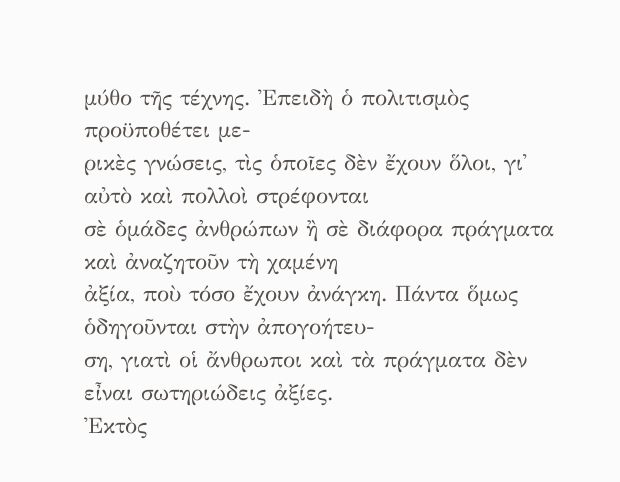μύθο τῆς τέχνης. Ἐπειδὴ ὁ πολιτισμὸς προϋποθέτει με-
ρικὲς γνώσεις, τὶς ὁποῖες δὲν ἔχουν ὅλοι, γι᾽ αὐτὸ καὶ πολλοὶ στρέφονται
σὲ ὁμάδες ἀνθρώπων ἢ σὲ διάφορα πράγματα καὶ ἀναζητοῦν τὴ χαμένη
ἀξία, ποὺ τόσο ἔχουν ἀνάγκη. Πάντα ὅμως ὁδηγοῦνται στὴν ἀπογοήτευ-
ση, γιατὶ οἱ ἄνθρωποι καὶ τὰ πράγματα δὲν εἶναι σωτηριώδεις ἀξίες.
Ἐκτὸς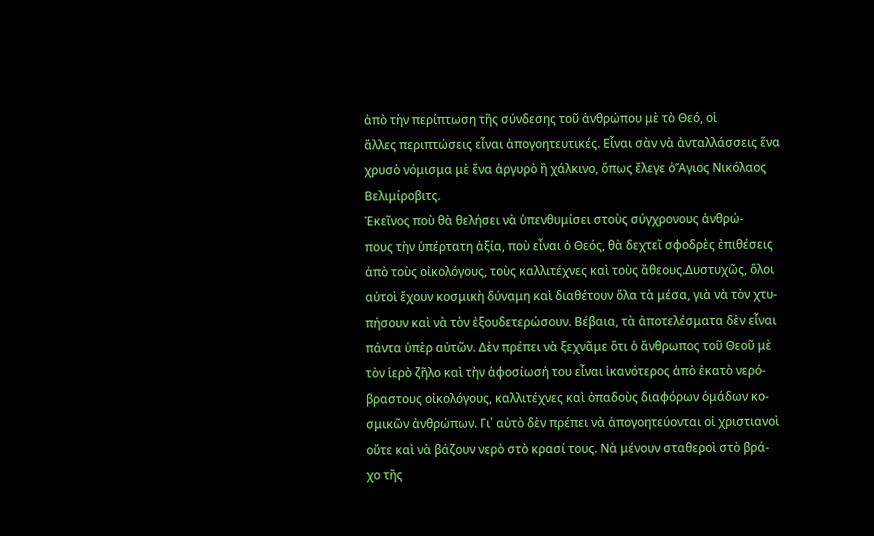ἀπὸ τὴν περίπτωση τῆς σύνδεσης τοῦ ἀνθρώπου μὲ τὸ Θεό, οἱ
ἄλλες περιπτώσεις εἶναι ἀπογοητευτικές. Εἶναι σὰν νὰ ἀνταλλάσσεις ἕνα
χρυσὸ νόμισμα μὲ ἕνα ἀργυρὸ ἢ χάλκινο, ὅπως ἔλεγε ὁἍγιος Νικόλαος
Βελιμίροβιτς.
Ἐκεῖνος ποὺ θὰ θελήσει νὰ ὑπενθυμίσει στοὺς σύγχρονους ἀνθρώ-
πους τὴν ὑπέρτατη ἀξία, ποὺ εἶναι ὁ Θεός, θὰ δεχτεῖ σφοδρὲς ἐπιθέσεις
ἀπὸ τοὺς οἰκολόγους, τοὺς καλλιτέχνες καὶ τοὺς ἄθεους.Δυστυχῶς, ὅλοι
αὐτοὶ ἔχουν κοσμικὴ δύναμη καὶ διαθέτουν ὅλα τὰ μέσα, γιὰ νὰ τὸν χτυ-
πήσουν καὶ νὰ τὸν ἐξουδετερώσουν. Βέβαια, τὰ ἀποτελέσματα δὲν εἶναι
πάντα ὑπὲρ αὐτῶν. Δὲν πρέπει νὰ ξεχνᾶμε ὅτι ὁ ἄνθρωπος τοῦ Θεοῦ μὲ
τὸν ἱερὸ ζῆλο καὶ τὴν ἀφοσίωσή του εἶναι ἱκανότερος ἀπὸ ἑκατὸ νερό-
βραστους οἰκολόγους, καλλιτέχνες καὶ ὀπαδοὺς διαφόρων ὁμάδων κο-
σμικῶν ἀνθρώπων. Γι᾽ αὐτὸ δὲν πρέπει νὰ ἀπογοητεύονται οἱ χριστιανοὶ
οὔτε καὶ νὰ βάζουν νερὸ στὸ κρασί τους. Νὰ μένουν σταθεροὶ στὸ βρά-
χο τῆς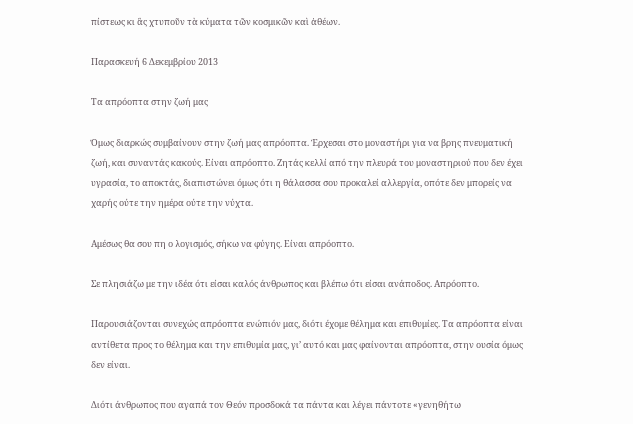πίστεως κι ἂς χτυποῦν τὰ κύματα τῶν κοσμικῶν καὶ ἀθέων.

Παρασκευή 6 Δεκεμβρίου 2013

Τα απρόοπτα στην ζωή μας

Όμως διαρκώς συμβαίνουν στην ζωή μας απρόοπτα. Έρχεσαι στο μοναστήρι για να βρης πνευματική ζωή, και συναντάς κακούς. Είναι απρόοπτο. Ζητάς κελλί από την πλευρά του μοναστηριού που δεν έχει υγρασία, το αποκτάς, διαπιστώνει όμως ότι η θάλασσα σου προκαλεί αλλεργία, οπότε δεν μπορείς να χαρής ούτε την ημέρα ούτε την νύχτα.

Αμέσως θα σου πη ο λογισμός, σήκω να φύγης. Είναι απρόοπτο.

Σε πλησιάζω με την ιδέα ότι είσαι καλός άνθρωπος και βλέπω ότι είσαι ανάποδος. Απρόοπτο.

Παρουσιάζονται συνεχώς απρόοπτα ενώπιόν μας, διότι έχομε θέλημα και επιθυμίες. Τα απρόοπτα είναι αντίθετα προς το θέλημα και την επιθυμία μας, γι’ αυτό και μας φαίνονται απρόοπτα, στην ουσία όμως δεν είναι.

Διότι άνθρωπος που αγαπά τον Θεόν προσδοκά τα πάντα και λέγει πάντοτε «γενηθήτω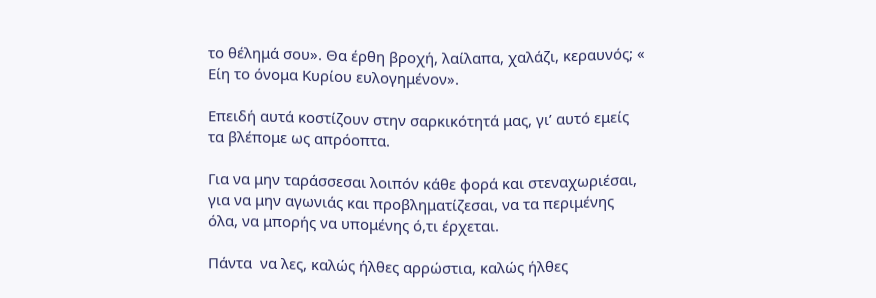το θέλημά σου». Θα έρθη βροχή, λαίλαπα, χαλάζι, κεραυνός; « Είη το όνομα Κυρίου ευλογημένον».

Επειδή αυτά κοστίζουν στην σαρκικότητά μας, γι’ αυτό εμείς τα βλέπομε ως απρόοπτα.

Για να μην ταράσσεσαι λοιπόν κάθε φορά και στεναχωριέσαι, για να μην αγωνιάς και προβληματίζεσαι, να τα περιμένης όλα, να μπορής να υπομένης ό,τι έρχεται.

Πάντα  να λες, καλώς ήλθες αρρώστια, καλώς ήλθες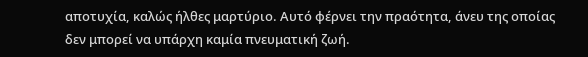αποτυχία, καλώς ήλθες μαρτύριο. Αυτό φέρνει την πραότητα, άνευ της οποίας δεν μπορεί να υπάρχη καμία πνευματική ζωή.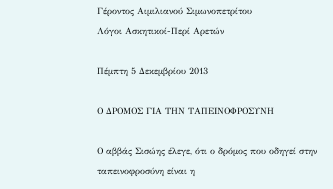Γέροντος Αιμιλιανού Σιμωνοπετρίτου
Λόγοι Ασκητικοί-Περί Αρετών

Πέμπτη 5 Δεκεμβρίου 2013

Ο ΔΡΟΜΟΣ ΓΙΑ ΤΗΝ ΤΑΠΕΙΝΟΦΡΟΣΥΝΗ

Ο αββάς Σισώης έλεγε, ότι ο δρόμος που οδηγεί στην ταπεινοφροσύνη είναι η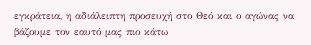εγκράτεια, η αδιάλειπτη προσευχή στο Θεό και ο αγώνας να βάζουμε τον εαυτό μας πιο κάτω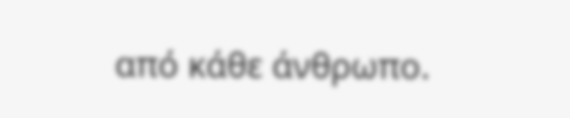από κάθε άνθρωπο.